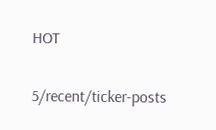HOT

5/recent/ticker-posts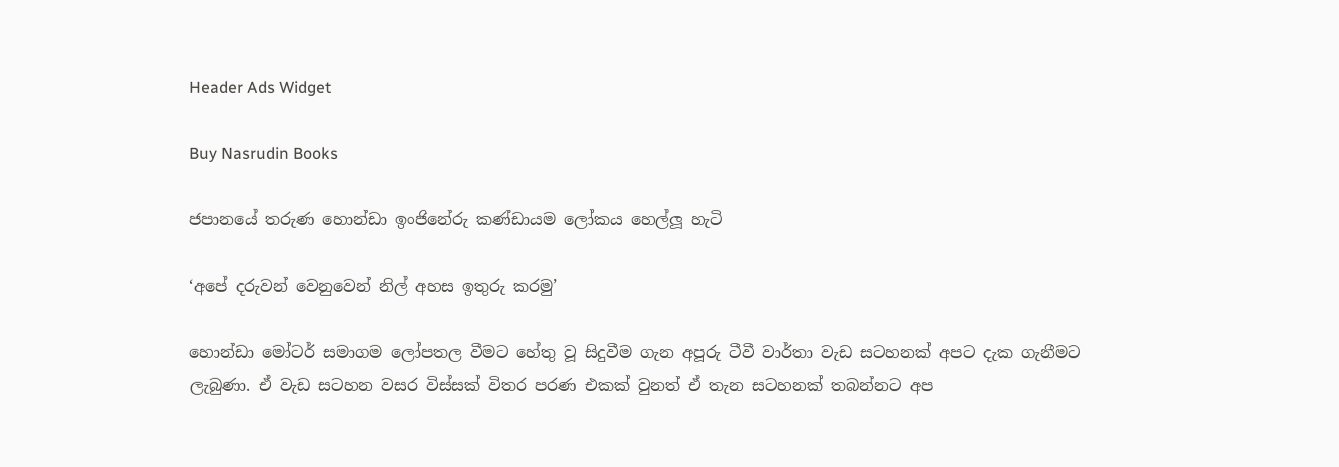Header Ads Widget

Buy Nasrudin Books

ජපානයේ තරුණ හොන්ඩා ඉංජිනේරු කණ්ඩායම ලෝකය හෙල්ලූ හැටි

‘අපේ දරුවන් වෙනුවෙන් නිල් අහස ඉතුරු කරමු’

හොන්ඩා මෝටර් සමාගම ලෝපතල වීමට හේතු වූ සිදුවීම ගැන අපූරු ටීවී වාර්තා වැඩ සටහනක් අපට දැක ගැනීමට ලැබුණා. ඒ වැඩ සටහන වසර විස්සක් විතර පරණ එකක් වුනත් ඒ තැන සටහනක් තබන්නට අප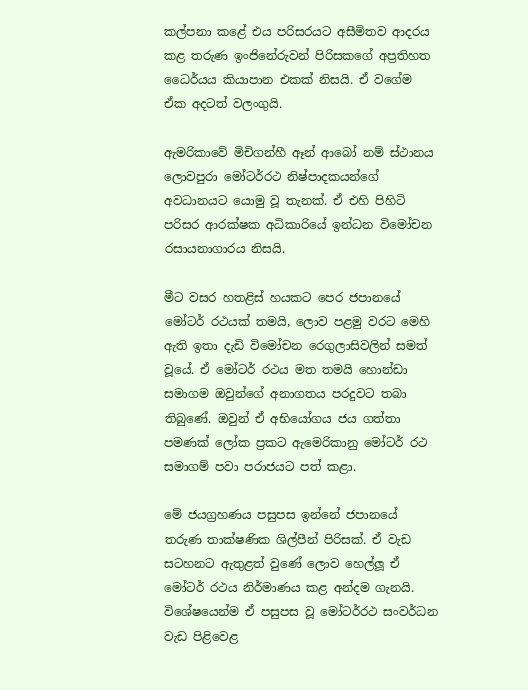කල්පනා කළේ එය පරිසරයට අසීමිතව ආදරය කළ තරුණ ඉංජිනේරුවන් පිරිසකගේ අප්‍රතිහත ධෛර්යය කියාපාන එකක් නිසයි. ඒ වගේම ඒක අදටත් වලංගුයි.

ඇ‍මරිකාවේ මිචිගන්හී ඈන් ආබෝ නම් ස්ථානය ලොවපුරා මෝටර්රථ නිෂ්පාදකයන්ගේ අවධානයට යොමු වූ තැනක්. ඒ එහි පිහිටි පරිසර ආරක්ෂක අධිකාරියේ ඉන්ධන විමෝචන රසායනාගාරය නිසයි.

මීට වසර හතළිස් හයකට පෙර ජපානයේ මෝටර් රථයක් තමයි, ලොව පළමු වරට මෙහි ඇති ඉතා දැඩි විමෝචන රෙගුලාසිවලින් සමත් වූයේ. ඒ මෝටර් රථය මත තමයි හොන්ඩා සමාගම ඔවුන්ගේ අනාගතය පරදුවට තබා තිබුණේ. ඔවුන් ඒ අභියෝගය ජය ගත්තා පමණක් ලෝක ප්‍රකට ඇමෙරිකානු මෝටර් රථ සමාගම් පවා පරාජයට පත් කළා.

මේ ජයග්‍රහණය පසුපස ඉන්නේ ජපානයේ තරුණ තාක්ෂණික ශිල්පීන් පිරිසක්. ඒ වැඩ සටහනට ඇතුළත් වුණේ ලොව හෙල්ලූ ඒ මෝටර් රථය නිර්මාණය කළ අන්දම ගැනයි. විශේෂයෙන්ම ඒ පසුපස වූ මෝටර්රථ සංවර්ධන වැඩ පිළිවෙළ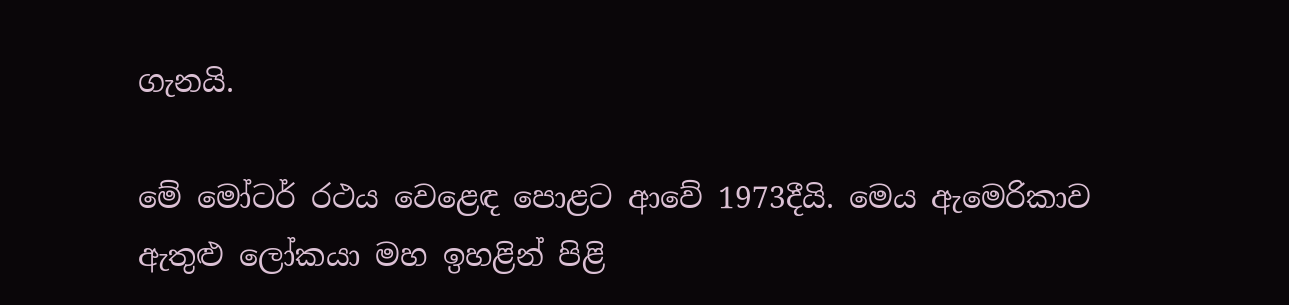ගැනයි.

මේ මෝටර් රථය වෙළෙඳ පොළට ආවේ 1973දීයි. මෙය ඇමෙරිකාව ඇතුළු ලෝකයා මහ ඉහළින් පිළි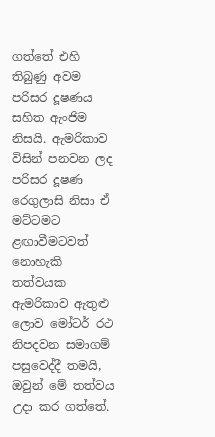ගත්තේ එහි තිබුණු අවම පරිසර දූෂණය සහිත ඇංජිම නිසයි. ඇමරිකාව විසින් පනවන ලද පරිසර දූෂණ රෙගුලාසි නිසා ඒ මට්ටමට ළඟාවීමටවත් නොහැකි තත්වයක ඇමරිකාව ඇතුළු ලොව මෝටර් රථ නිපදවන සමාගම් පසුවෙද්දී තමයි, ඔවුන් මේ තත්වය උදා කර ගත්තේ.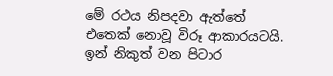මේ රථය නිපදවා ඇත්තේ එතෙක් නොවූ විරූ ආකාරයටයි. ඉන් නිකුත් වන පිටාර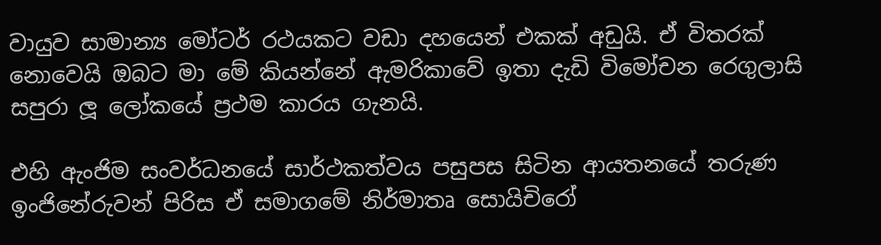වායුව සාමාන්‍ය මෝටර් රථයකට වඩා දහයෙන් එකක් අඩුයි. ඒ විතරක් නොවෙයි ඔබට මා මේ කියන්නේ ඇමරිකාවේ ඉතා දැඩි විමෝචන රෙගුලාසි සපුරා ලූ ලෝකයේ ප්‍රථම කාරය ගැනයි.

එහි ඇංජිම සංවර්ධනයේ සාර්ථකත්වය පසුපස සිටින ආයතනයේ තරුණ ඉංජිනේරුවන් පිරිස ඒ සමාගමේ නිර්මාතෘ සොයිචිරෝ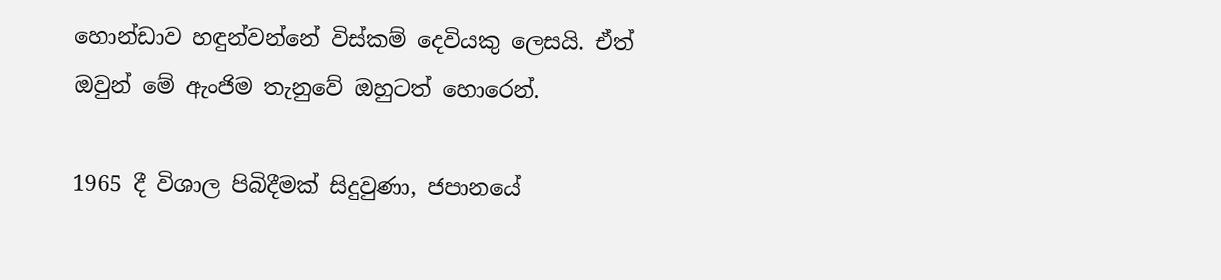හොන්ඩාව හඳුන්වන්නේ විස්කම් දෙවියකු ලෙසයි. ඒත් ඔවුන් මේ ඇංජිම තැනුවේ ඔහුටත් හොරෙන්.

1965 දී විශාල පිබිදීමක් සිදුවුණා, ජපානයේ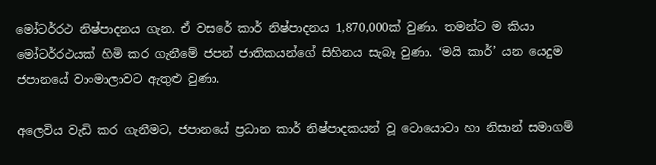මෝටර්රථ නිෂ්පාදනය ගැන. ඒ වසරේ කාර් නිෂ්පාදනය 1,870,000ක් වුණා. තමන්ට ම කියා මෝටර්රථයක් හිමි කර ගැනීමේ ජපන් ජාතිකයන්ගේ සිහිනය සැබෑ වුණා. ‘මයි කාර්’ යන යෙදුම ජපානයේ වාංමාලාවට ඇතුළු වුණා.

අලෙවිය වැඩි කර ගැනීමට, ජපානයේ ප්‍රධාන කාර් නිෂ්පාදකයන් වූ ටොයොටා හා නිසාන් සමාගම්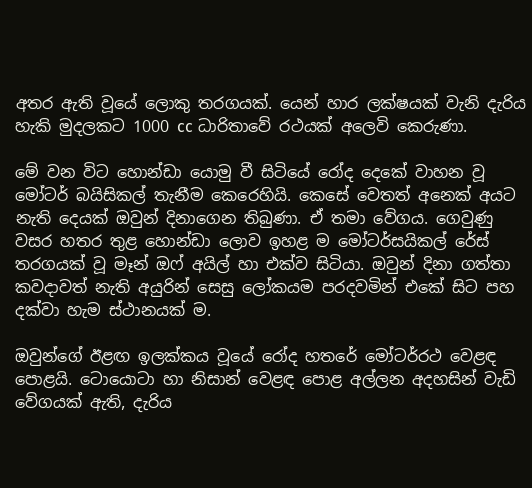අතර ඇති වූයේ ලොකු තරගයක්. යෙන් හාර ලක්ෂයක් වැනි දැරිය හැකි මුදලකට 1000 cc ධාරිතාවේ රථයක් අලෙවි කෙරුණා.

මේ වන විට හොන්ඩා යොමු වී සිටියේ රෝද දෙකේ වාහන වූ මෝටර් බයිසිකල් තැනීම කෙරෙහියි. කෙසේ වෙතත් අනෙක් අයට නැති දෙයක් ඔවුන් දිනාගෙන තිබුණා. ඒ තමා වේගය. ගෙවුණු වසර හතර තුළ හොන්ඩා ලොව ඉහළ ම මෝටර්සයිකල් රේස් තරගයක් වූ මෑන් ඔෆ් අයිල් හා එක්ව සිටියා. ඔවුන් දිනා ගත්තා කවදාවත් නැති අයුරින් සෙසු ලෝකයම පරදවමින් එකේ සිට පහ දක්වා හැම ස්ථානයක් ම.

ඔවුන්ගේ ඊළඟ ඉලක්කය වූයේ රෝද හතරේ මෝටර්රථ වෙළඳ පොළයි. ටොයොටා හා නිසාන් වෙළඳ පොළ අල්ලන අදහසින් වැඩි වේගයක් ඇති, දැරිය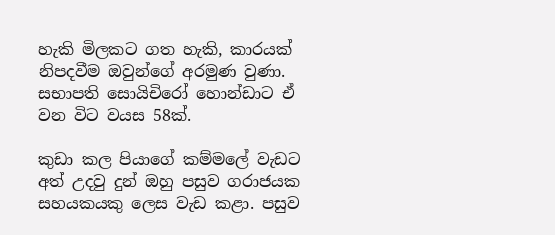හැකි මිලකට ගත හැකි, කාරයක් නිපදවීම ඔවුන්ගේ අරමුණ වුණා.
සභාපති සොයිචිරෝ හොන්ඩාට ඒ වන විට වයස 58ක්.

කුඩා කල පියාගේ කම්මලේ වැඩට අත් උදවු දුන් ඔහු පසුව ගරාජයක සහයකයකු ලෙස වැඩ කළා. පසුව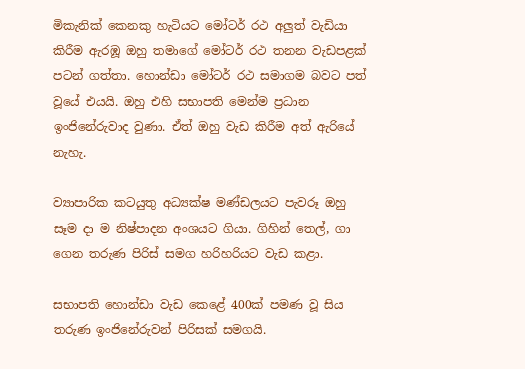මිකැනික් කෙනකු හැටියට මෝටර් රථ අලුත් වැඩියා කිරීම ඇරඹූ ඔහු තමාගේ මෝටර් රථ තනන වැඩපළක් පටන් ගත්තා. හොන්ඩා මෝටර් රථ සමාගම බවට පත් වූයේ එයයි. ඔහු එහි සභාපති මෙන්ම ප්‍රධාන ඉංජිනේරුවාද වුණා. ඒත් ඔහු වැඩ කිරීම අත් ඇරියේ නැහැ.

ව්‍යාපාරික කටයුතු අධ්‍යක්ෂ මණ්ඩලයට පැවරූ ඔහු සෑම දා ම නිෂ්පාදන අංශයට ගියා. ගිහින් තෙල්, ගා ගෙන තරුණ පිරිස් සමග හරිහරියට වැඩ කළා.

සභාපති හොන්ඩා වැඩ කෙළේ 400ක් පමණ වූ සිය තරුණ ඉංජිනේරුවන් පිරිසක් සමගයි.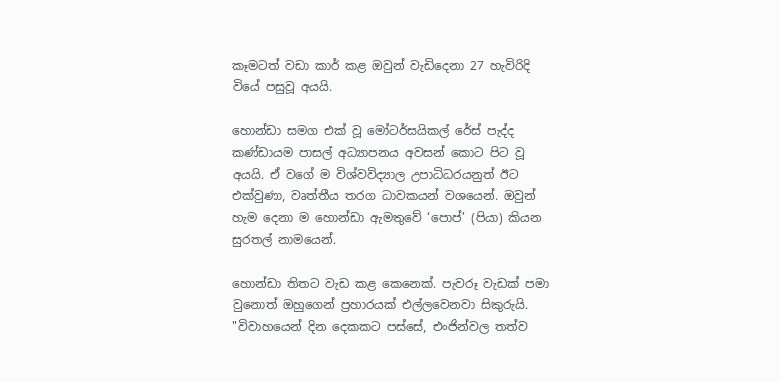කෑමටත් වඩා කාර් කළ ඔවුන් වැඩිදෙනා 27 හැවිරිදි වියේ පසුවූ අයයි.

හොන්ඩා සමග එක් වූ මෝටර්සයිකල් රේස් පැද්ද කණ්ඩායම පාසල් අධ්‍යාපනය අවසන් කොට පිට වූ අයයි. ඒ වගේ ම විශ්වවිද්‍යාල උපාධිධරයනුත් ඊට එක්වුණා, වෘත්තීය තරග ධාවකයන් වශයෙන්. ඔවුන් හැම දෙනා ම හොන්ඩා ඇමතුවේ ‘පොප්’ (පියා) කියන සුරතල් නාමයෙන්.

හොන්ඩා තිතට වැඩ කළ කෙනෙක්. පැවරූ වැඩක් පමා වුනොත් ඔහුගෙන් ප්‍රහාරයක් එල්ලවෙනවා සිකුරුයි.
"විවාහයෙන් දින දෙකකට පස්සේ, එංජින්වල තත්ව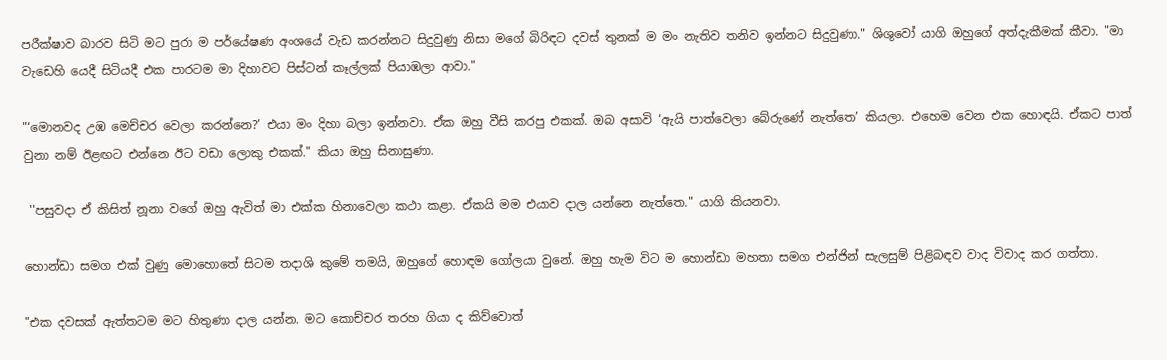පරීක්ෂාව බාරව සිටි මට පුරා ම පර්යේෂණ අංශයේ වැඩ කරන්නට සිදුවුණු නිසා මගේ බිරිඳට දවස් තුනක් ම මං නැතිව තනිව ඉන්නට සිදුවුණා." ශිශුවෝ යාගි ඔහුගේ අත්දැකීමක් කීවා. "මා වැඩෙහි යෙදී සිටියදී එක පාරටම මා දිහාවට පිස්ටන් කෑල්ලක් පියාඹලා ආවා."

"‘මොනවද උඹ මෙච්චර වෙලා කරන්නෙ?’ එයා මං දිහා බලා ඉන්නවා. ඒක ඔහු වීසි කරපු එකක්. ඔබ අසාවි ‘ඇයි පාත්වෙලා බේරුණේ නැත්තෙ’ කියලා. එහෙම වෙන එක හොඳයි. ඒකට පාත් වුනා නම් ඊළඟට එන්නෙ ඊට වඩා ලොකු එකක්." කියා ඔහු සිනාසුණා.

 ''පසුවදා ඒ කිසිත් නූනා වගේ ඔහු ඇවිත් මා එක්ක හිනාවෙලා කථා කළා. ඒකයි මම එයාව දාල යන්නෙ නැත්තෙ." යාගි කියනවා.

හොන්ඩා සමග එක් වුණු මොහොතේ සිටම තදාශි කුමේ තමයි, ඔහුගේ හොඳම ගෝලයා වුනේ. ඔහු හැම විට ම හොන්ඩා මහතා සමග එන්ජින් සැලසුම් පිළිබඳව වාද විවාද කර ගත්තා.

"එක දවසක් ඇත්තටම මට හිතුණා දාල යන්න. මට කොච්චර තරහ ගියා ද කිව්වොත්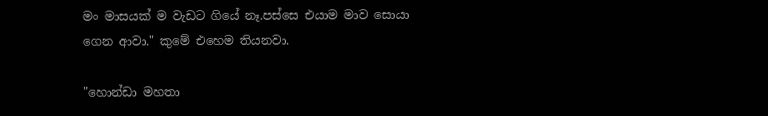මං මාසයක් ම වැඩට ගියේ නෑ.පස්සෙ එයාම මාව සොයා ගෙන ආවා." කුමේ එහෙම තියනවා.

"හොන්ඩා මහතා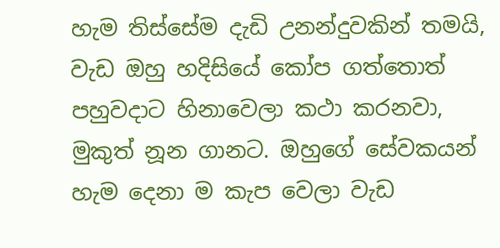හැම තිස්සේම දැඩි උනන්දුවකින් තමයි, වැඩ ඔහු හදිසියේ කෝප ගත්තොත් පහුවදාට හිනාවෙලා කථා කරනවා, මුකුත් නූන ගානට. ඔහුගේ සේවකයන් හැම දෙනා ම කැප වෙලා වැඩ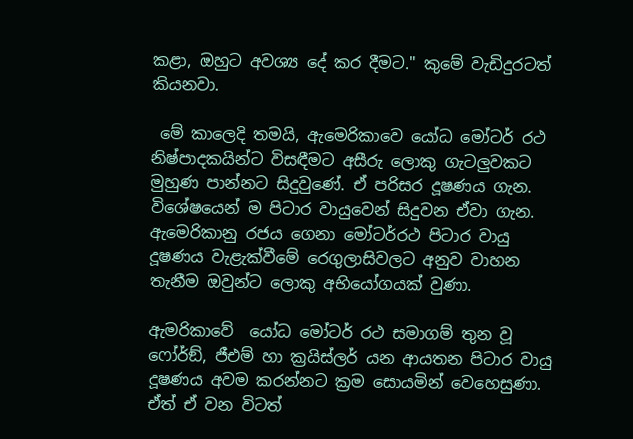කළා, ඔහුට අවශ්‍ය දේ කර දීමට." කුමේ වැඩිදුරටත් කියනවා.

 මේ කාලෙදි තමයි, ඇමෙරිකාවෙ යෝධ මෝටර් රථ නිෂ්පාදකයින්ට විසඳීමට අසීරු ලොකු ගැටලුවකට මුහුණ පාන්නට සිදුවුණේ. ඒ පරිසර දූෂණය ගැන. විශේෂයෙන් ම පිටාර වායුවෙන් සිදුවන ඒවා ගැන.
ඇමෙරිකානු රජය ගෙනා මෝටර්රථ පිටාර වායු දූෂණය වැළැක්වීමේ රෙගුලාසිවලට අනුව වාහන තැනීම ඔවුන්ට ලොකු අභියෝගයක් වුණා.

ඇමරිකාවේ  යෝධ මෝටර් රථ සමාගම් තුන වූ ෆෝර්ඞ්, ජීඑම් හා ක්‍රයිස්ලර් යන ආයතන පිටාර වායු දූෂණය අවම කරන්නට ක්‍රම සොයමින් වෙහෙසුණා. ඒත් ඒ වන විටත්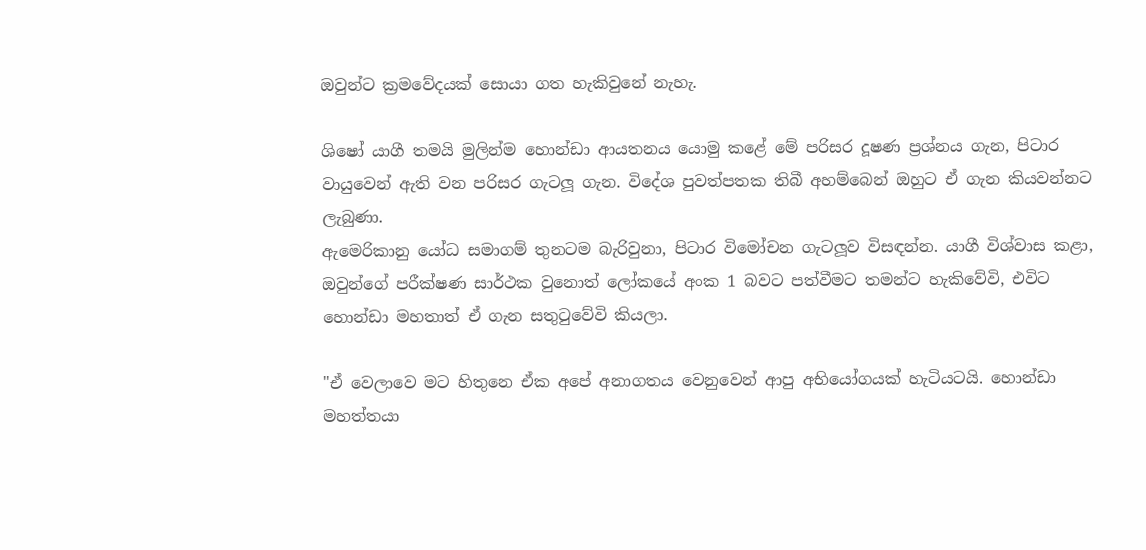ඔවුන්ට ක්‍රමවේදයක් සොයා ගත හැකිවුනේ නැහැ.

ශිෂෝ යාගී තමයි මුලින්ම හොන්ඩා ආයතනය යොමු කළේ මේ පරිසර දූෂණ ප්‍රශ්නය ගැන, පිටාර වායුවෙන් ඇති වන පරිසර ගැටලූ ගැන. විදේශ පුවත්පතක තිබී අහම්බෙන් ඔහුට ඒ ගැන කියවන්නට ලැබුණා.
ඇමෙරිකානු යෝධ සමාගම් තුනටම බැරිවුනා, පිටාර විමෝචන ගැටලූව විසඳන්න. යාගී විශ්වාස කළා, ඔවුන්ගේ පරීක්ෂණ සාර්ථක වුනොත් ලෝකයේ අංක 1 බවට පත්වීමට තමන්ට හැකිවේවි, එවිට හොන්ඩා මහතාත් ඒ ගැන සතුටුවේවි කියලා.

"ඒ වෙලාවෙ මට හිතුනෙ ඒක අපේ අනාගතය වෙනුවෙන් ආපු අභියෝගයක් හැටියටයි. හොන්ඩා මහත්තයා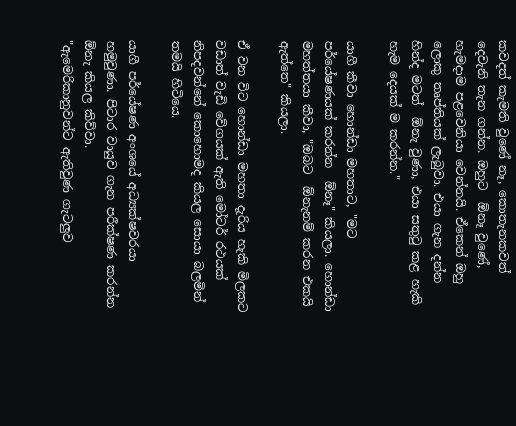කවදත් කැමති වුණේ නෑ, කොතැනකවත් දෙවැනි තැන ගන්න. ඔහුට  ඕනෑ වුණේ, හැමදාම පළවෙනියා වෙන්නයි. ඒකෙන් ඔහු ලොකු තෘප්තියක් ලැබුවා. එයා ගැන දන්න හින්ද මටත්  ඕනැ වුණා, එයා සතුටු කළ හැකි හැම දෙයක් ම කරන්න."

යාගී කීවා හොන්ඩා මහතාට, "මට පර්යේෂණයක් කරන්න  ඕනෑ" කියලා. හොන්ඩා මහත්තයා කීවා, "ඔබට  ඕනැනම් කරන එකයි ඇත්තෙ" කියලා.

ඒ වන විට හොන්ඩා මහතා දැරිය හැකි මිලකට වඩාත් වැඩි වේගයක් ඇති මෝටර් රථයක් නිපදවන්නේ කොහොමද කියල සොයා බලමින් තමයි හිටියෙ.

යාගී පර්යේෂණ අංශයේ අධ්‍යක්ෂවරයා හමුවුණා. පිටාර වායුව ගැන පරීක්ෂණ කරන්න  ඕනැ කියල කිව්වා.
"ඇමෙරිකානුවන්ට ඇතිවුණ ගැටලුව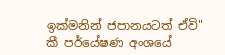ඉක්මනින් ජපානයටත් ඒවි" කී පර්යේෂණ අංශයේ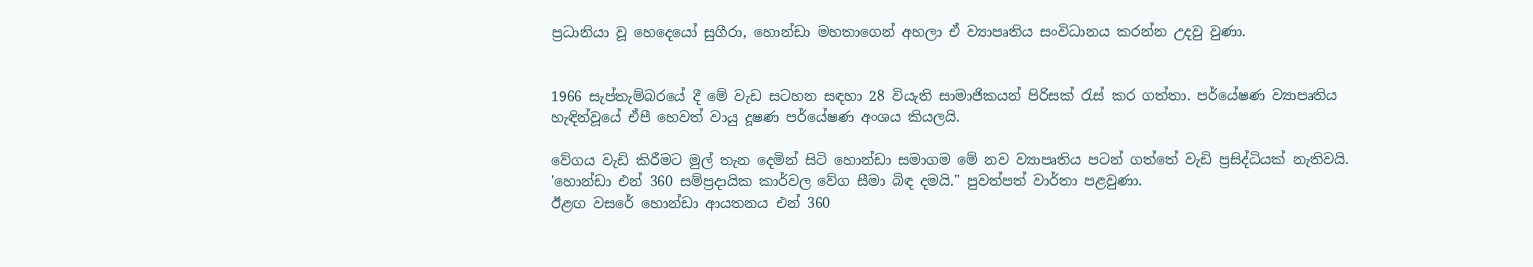ප්‍රධානියා වූ හෙදෙයෝ සුගීරා, හොන්ඩා මහතාගෙන් අහලා ඒ ව්‍යාපෘතිය සංවිධානය කරන්න උදවු වුණා.


1966 සැප්තැම්බරයේ දී මේ වැඩ සටහන සඳහා 28 වියැති සාමාජිකයන් පිරිසක් රැස් කර ගත්තා. පර්යේෂණ ව්‍යාපෘතිය හැඳින්වූයේ ඒපී හෙවත් වායු දූෂණ පර්යේෂණ අංශය කියලයි.

වේගය වැඩි කිරීමට මුල් තැන දෙමින් සිටි හොන්ඩා සමාගම මේ නව ව්‍යාපෘතිය පටන් ගත්තේ වැඩි ප්‍රසිද්ධියක් නැතිවයි. 'හොන්ඩා එන් 360 සම්ප්‍රදායික කාර්වල වේග සීමා බිඳ දමයි." පුවත්පත් වාර්තා පළවුණා.
ඊළඟ වසරේ හොන්ඩා ආයතනය එන් 360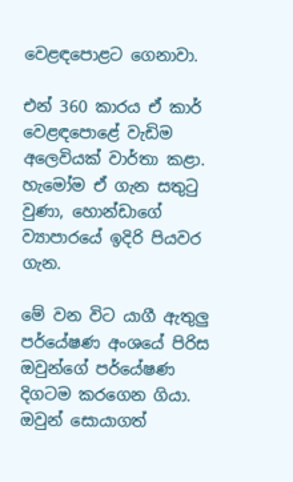වෙළඳපොළට ගෙනාවා.

එන් 360 කාරය ඒ කාර් වෙළඳපොළේ වැඩිම අලෙවියක් වාර්තා කළා. හැමෝම ඒ ගැන සතුටු වුණා, හොන්ඩාගේ ව්‍යාපාරයේ ඉදිරි පියවර ගැන.

මේ වන විට යාගී ඇතුලු පර්යේෂණ අංශයේ පිරිස ඔවුන්ගේ පර්යේෂණ දිගටම කරගෙන ගියා. ඔවුන් සොයාගත්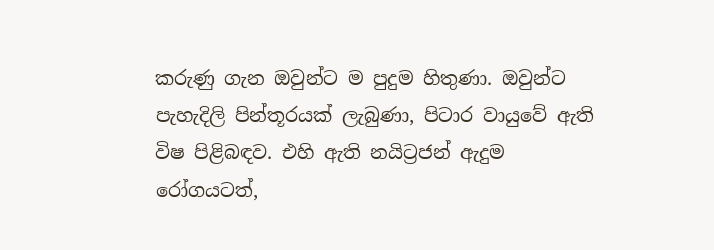කරුණු ගැන ඔවුන්ට ම පුදුම හිතුණා. ඔවුන්ට පැහැදිලි පින්තූරයක් ලැබුණා, පිටාර වායුවේ ඇති විෂ පිළිබඳව. එහි ඇති නයිට්‍රජන් ඇදුම රෝගයටත්,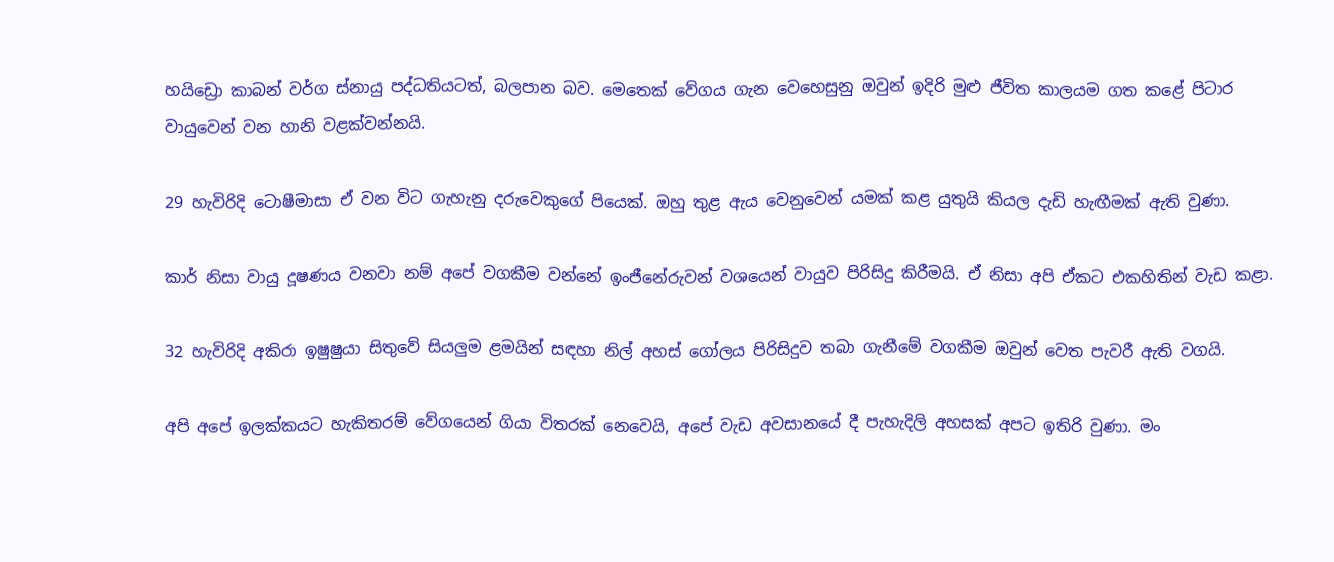හයිඩ්‍රො කාබන් වර්ග ස්නායු පද්ධතියටත්, බලපාන බව. මෙතෙක් වේගය ගැන වෙහෙසුනු ඔවුන් ඉදිරි මුළු ජීවිත කාලයම ගත කළේ පිටාර වායුවෙන් වන හානි වළක්වන්නයි.

29 හැවිරිදි ටොෂීමාසා ඒ වන විට ගැහැනු දරුවෙකුගේ පියෙක්. ඔහු තුළ ඇය වෙනුවෙන් යමක් කළ යුතුයි කියල දැඩි හැඟීමක් ඇති වුණා.

කාර් නිසා වායු දූෂණය වනවා නම් අපේ වගකීම වන්නේ ඉංජීනේරුවන් වශයෙන් වායුව පිරිසිදු කිරීමයි. ඒ නිසා අපි ඒකට එකහිතින් වැඩ කළා.

32 හැවිරිදි අකිරා ඉෂුෂුයා සිතුවේ සියලුම ළමයින් සඳහා නිල් අහස් ගෝලය පිරිසිදුව තබා ගැනීමේ වගකීම ඔවුන් වෙත පැවරී ඇති වගයි.

අපි අපේ ඉලක්කයට හැකිතරම් වේගයෙන් ගියා විතරක් නෙවෙයි, අපේ වැඩ අවසානයේ දී පැහැදිලි අහසක් අපට ඉතිරි වුණා. මං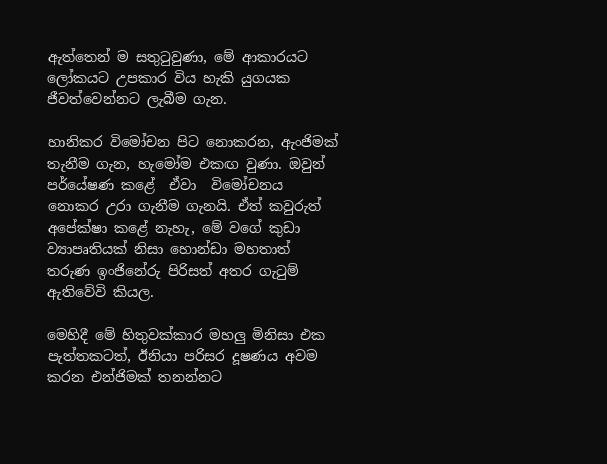ඇත්තෙන් ම සතුටුවුණා, මේ ආකාරයට ලෝකයට උපකාර විය හැකි යුගයක ජීවත්වෙන්නට ලැබීම ගැන.

හානිකර විමෝචන පිට නොකරන, ඇංජිමක් තැනීම ගැන, හැමෝම එකඟ වුණා. ඔවුන් පර්යේෂණ කළේ  ඒවා  විමෝචනය නොකර උරා ගැනීම ගැනයි. ඒත් කවුරුත් අපේක්ෂා කළේ නැහැ, මේ වගේ කුඩා ව්‍යාපෘතියක් නිසා හොන්ඩා මහතාත් තරුණ ඉංජිනේරු පිරිසත් අතර ගැටුම් ඇතිවේවි කියල.

මෙහිදී මේ හිතුවක්කාර මහලු මිනිසා එක පැත්තකටත්, ඊනියා පරිසර දූෂණය අවම කරන එන්ජිමක් තනන්නට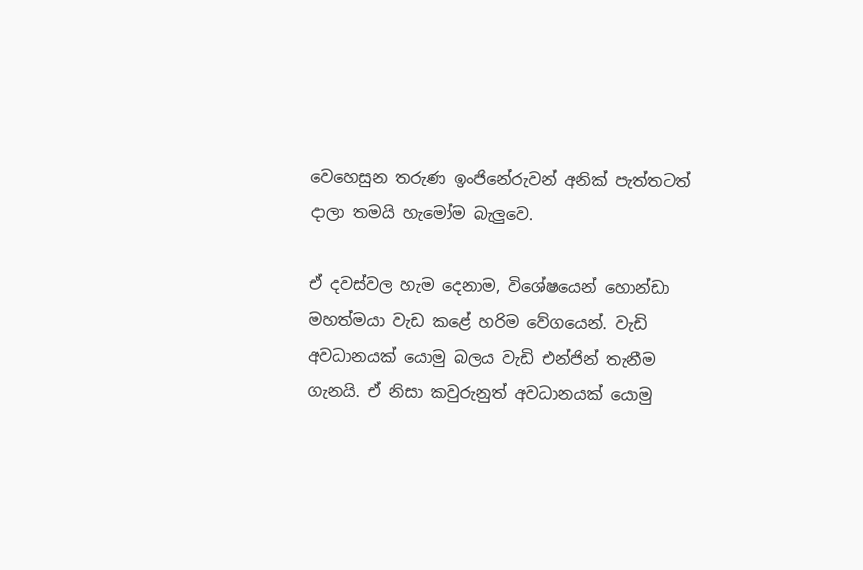වෙහෙසුන තරුණ ඉංජිනේරුවන් අනික් පැත්තටත් දාලා තමයි හැමෝම බැලුවෙ.

ඒ දවස්වල හැම දෙනාම, විශේෂයෙන් හොන්ඩා මහත්මයා වැඩ කළේ හරිම වේගයෙන්. වැඩි අවධානයක් යොමු බලය වැඩි එන්ජින් තැනීම ගැනයි. ඒ නිසා කවුරුනුත් අවධානයක් යොමු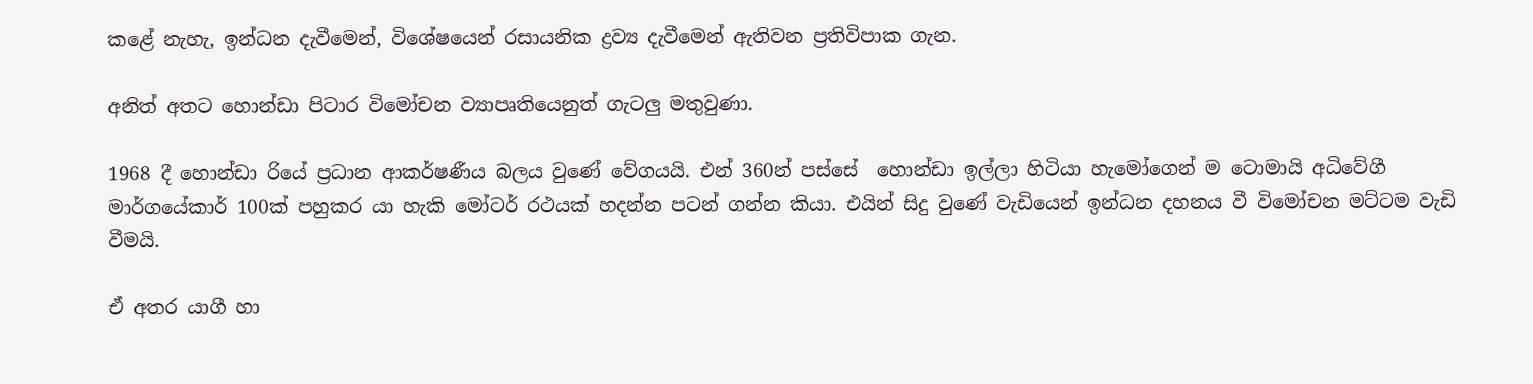කළේ නැහැ, ඉන්ධන දැවීමෙන්, විශේෂයෙන් රසායනික ද්‍රව්‍ය දැවීමෙන් ඇතිවන ප්‍රතිවිපාක ගැන.

අනිත් අතට හොන්ඩා පිටාර විමෝචන ව්‍යාපෘතියෙනුත් ගැටලු මතුවුණා.

1968 දී ‍හොන්ඩා රියේ ප්‍රධාන ආකර්ෂණීය බලය වුණේ වේගයයි. එන් 360න් පස්සේ ‍ හොන්ඩා ඉල්ලා හිටියා හැමෝගෙන් ම ටොමායි අධිවේගී මාර්ගයේකාර් 100ක් පහුකර යා හැකි මෝටර් රථයක් හදන්න පටන් ගන්න කියා. එයින් සිදු වුණේ වැඩියෙන් ඉන්ධන දහනය වී විමෝචන මට්ටම වැඩි වීමයි.

ඒ අතර යාගී හා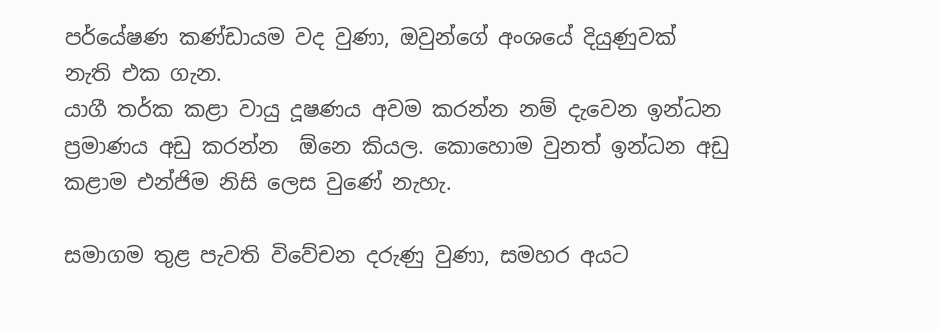පර්යේෂණ කණ්ඩායම වද වුණා, ඔවුන්ගේ අංශයේ දියුණුවක් නැති එක ගැන.
යාගී තර්ක කළා වායු දූෂණය අවම කරන්න නම් දැවෙන ඉන්ධන ප්‍රමාණය අඩු කරන්න  ඕනෙ කියල. කොහොම වුනත් ඉන්ධන අඩු කළාම එන්ජිම නිසි ලෙස වුණේ නැහැ.

සමාගම තුළ පැවති විවේචන දරුණු වුණා, සමහර අයට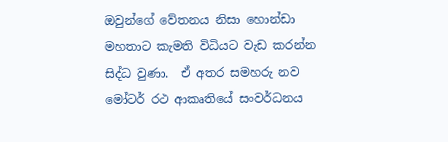ඔවුන්ගේ වේතනය නිසා හොන්ඩා මහතාට කැමති විධියට වැඩ කරන්න සිද්ධ වුණා.  ඒ අතර සමහරු නව මෝටර් රථ ආකෘතියේ සංවර්ධනය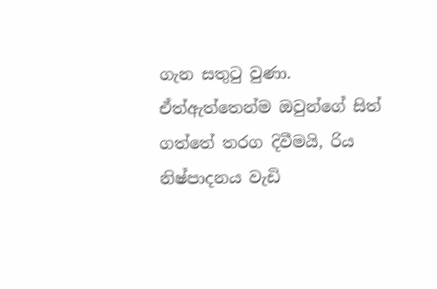ගැන සතුටු වුණා.
ඒත්ඇත්තෙන්ම ඔවුන්ගේ සිත් ගත්තේ තරග දිවීමයි, රිය නිෂ්පාදනය වැඩි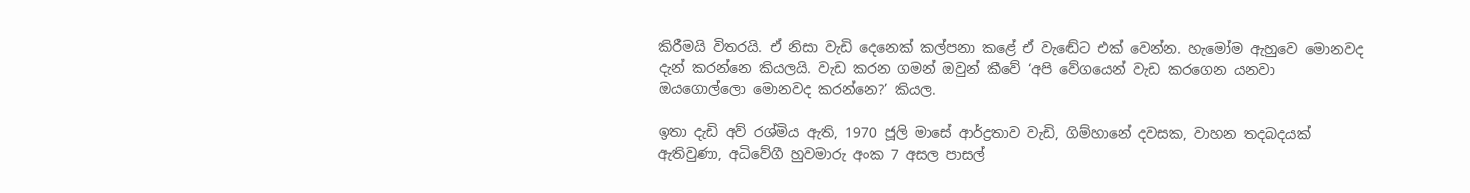කිරීමයි විතරයි. ඒ නිසා වැඩි දෙනෙක් කල්පනා කළේ ඒ වැඬේට එක් වෙන්න. හැමෝම ඇහුවෙ මොනවද දැන් කරන්නෙ කියලයි. වැඩ කරන ගමන් ඔවුන් කීවේ ‘අපි වේගයෙන් වැඩ කරගෙන යනවා ඔයගොල්ලො මොනවද කරන්නෙ?’ කියල.

ඉතා දැඩි අව් රශ්මිය ඇති, 1970 ජූලි මාසේ ආර්ද්‍රතාව වැඩි, ගිම්හානේ දවසක, වාහන තදබදයක් ඇතිවුණා, අධිවේගී හුවමාරු අංක 7 අසල පාසල්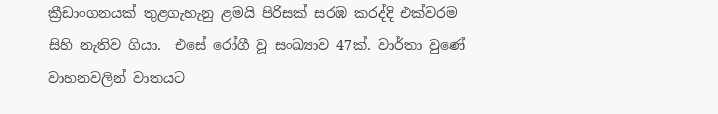ක්‍රීඩාංගනයක් තුළගැහැනු ළමයි පිරිසක් සරඹ කරද්දි එක්වරම සිහි නැතිව ගියා.  එසේ රෝගී වූ සංඛ්‍යාව 47ක්. වාර්තා වුණේ වාහනවලින් වාතයට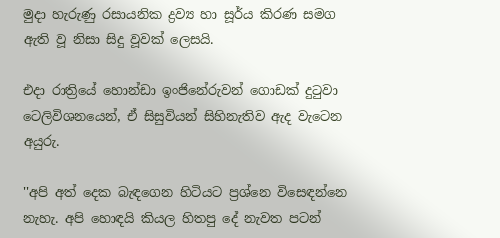මුදා හැරුණු රසායනික ද්‍රව්‍ය හා සූර්ය කිරණ සමග ඇති වූ නිසා සිදු වූවක් ලෙසයි.

එදා රාත්‍රියේ හොන්ඩා ඉංජිනේරුවන් ගොඩක් දුටුවා ටෙලිවිශනයෙන්, ඒ සිසුවියන් සිහිනැතිව ඇද වැටෙන අයුරු.

''අපි අත් දෙක බැඳගෙන හිටියට ප්‍රශ්නෙ විස‍ෙඳන්නෙ නැහැ. අපි හොඳයි කියල හිතපු දේ නැවත පටන්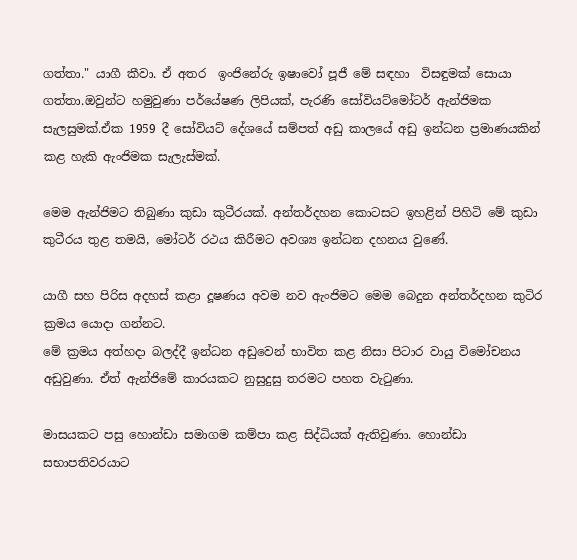ගත්තා." යාගී කීවා. ඒ අතර  ඉංජිනේරු ඉෂාවෝ පූජී මේ සඳහා  විසඳුමක් සොයා ගත්තා.ඔවුන්ට හමුවුණා පර්යේෂණ ලිපියක්, පැරණි සෝවියට්මෝටර් ඇන්ජිමක සැලසුමක්.ඒක 1959 දී සෝවියට් දේශයේ සම්පත් අඩු කාලයේ අඩු ඉන්ධන ප්‍රමාණයකින් කළ හැකි ඇංජිමක සැලැස්මක්.

මෙම ඇන්ජිමට තිබුණා කුඩා කුටීරයක්. අන්තර්දහන කොටසට ඉහළින් පිහිටි මේ කුඩා කුටීරය තුළ තමයි, මෝටර් රථය කිරීමට අවශ්‍ය ඉන්ධන දහනය වුණේ.

යාගී සහ පිරිස අදහස් කළා දූෂණය අවම නව ඇංජිමට මෙම බෙදුන අන්තර්දහන කුටිර ක්‍රමය යොදා ගන්නට.
මේ ක්‍රමය අත්හදා බලද්දී ඉන්ධන අඩුවෙන් භාවිත කළ නිසා පිටාර වායු විමෝචනය අඩුවුණා. ඒත් ඇන්ජිමේ කාරයකට නුසුදුසු තරමට පහත වැටුණා.

මාසයකට පසු හොන්ඩා සමාගම කම්පා කළ සිද්ධියක් ඇතිවුණා. හොන්ඩා සභාපතිවරයාට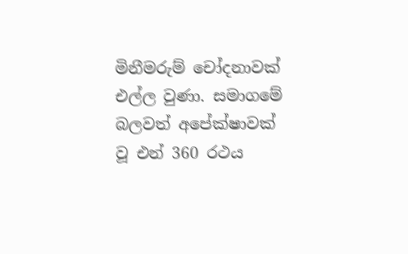මිනීමරුම් චෝදනාවක් එල්ල වුණා. සමාගමේ බලවත් අපේක්ෂාවක් වූ එන් 360 රථය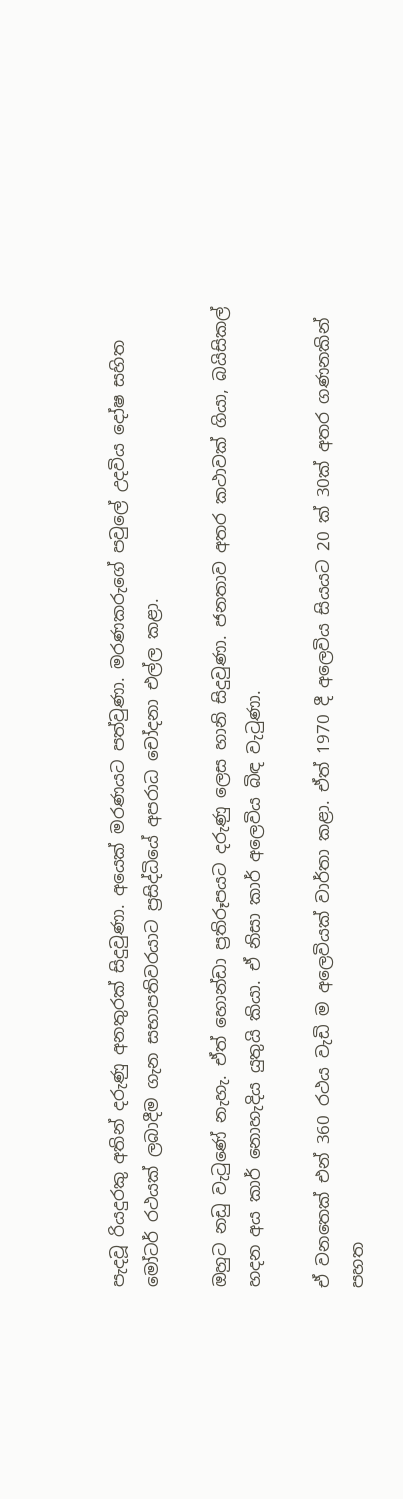පැදවූ රියදුරකු අතින් දරුණු අනතුරක් සිදුවුණා. අයෙක් මරණයට පත්වුණා. මරණකරුගේ පවුලේ උදවිය දෝෂ සහිත මෝටර් රථයක් ලබාදීම ගැන සභාපතිවරයාට ප්‍රසිද්ධියේ අපරාධ චෝදනා එල්ල කළා.

ඔහුට නඩු වැටුණේ නැහැ. ඒත් හොන්ඩා ප්‍රතිරූපයට දරුණු ලෙස හානි සිදුවුණා. ජනතාව අතර කථාවක් ගියා, බයිසිකල් හදන අය කාර් නොහැදිය යුතුයි කියා. ඒ නිසා කාර් අලෙවිය බිඳ වැටුණා.

ඒ වනතෙක් එන් 360 රථය වැඩි ම අලෙවියක් වාර්තා කළා. ඒත් 1970 දී අලෙවිය සියයට 20 ක් 30ක් අතර ගණනකින් පහත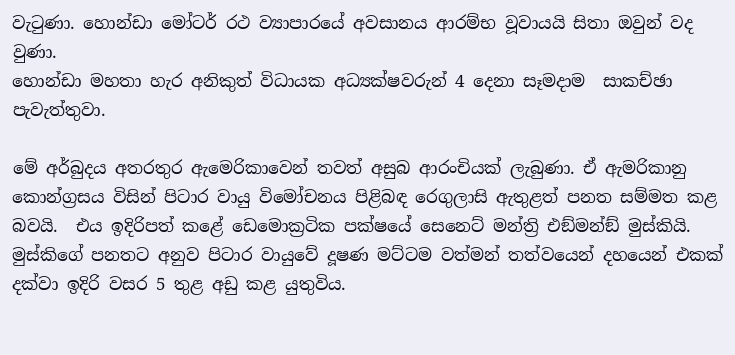වැටුණා. හොන්ඩා මෝටර් රථ ව්‍යාපාරයේ අවසානය ආරම්භ වූවායයි සිතා ඔවුන් වද වුණා.
හොන්ඩා මහතා හැර අනිකුත් විධායක අධ්‍යක්ෂවරුන් 4 දෙනා සෑමදාම  සාකච්ඡා පැවැත්තුවා.

මේ අර්බුදය අතරතුර ඇමෙරිකාවෙන් තවත් අසුබ ආරංචියක් ලැබුණා. ඒ ඇමරිකානු කොන්ග්‍රසය විසින් පිටාර වායු විමෝචනය පිළිබඳ රෙගුලාසි ඇතුළත් පනත සම්මත කළ බවයි.  එය ඉදිරිපත් කළේ ඩෙමොක්‍රටික පක්ෂයේ සෙනෙට් මන්ත්‍රි එඞ්මන්ඞ් මුස්කියි. මුස්කිගේ පනතට අනුව පිටාර වායුවේ දූෂණ මට්ටම වත්මන් තත්වයෙන් දහයෙන් එකක් දක්වා ඉදිරි වසර 5 තුළ අඩු කළ යුතුවිය.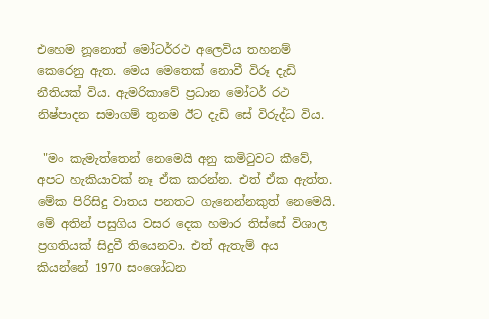එහෙම නූනොත් මෝටර්රථ අලෙවිය තහනම් කෙරෙනු ඇත. මෙය මෙතෙක් නොවී විරූ දැඩි නීතියක් විය. ඇමරිකාවේ ප්‍රධාන මෝටර් රථ නිෂ්පාදන සමාගම් තුනම ඊට දැඩි සේ විරුද්ධ විය.

 "මං කැමැත්තෙන් නෙමෙයි අනු කමිටුවට කීවේ, අපට හැකියාවක් නෑ ඒක කරන්න. එත් ඒක ඇත්ත. මේක පිරිසිදු වාතය පනතට ගැනෙන්නකුත් නෙමෙයි. මේ අතින් පසුගිය වසර දෙක හමාර තිස්සේ විශාල ප්‍රගතියක් සිදුවී තියෙනවා. එත් ඇතැම් අය කියන්නේ 1970 සංශෝධන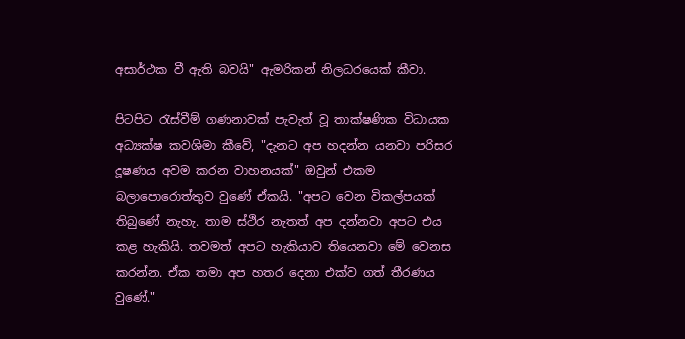අසාර්ථක වී ඇති බවයි" ඇමරිකන් නිලධරයෙක් කීවා.

පිටපිට රැස්වීම් ගණනාවක් පැවැත් වූ තාක්ෂණික විධායක අධ්‍යක්ෂ කවශිමා කීවේ, "දැනට අප හදන්න යනවා පරිසර දූෂණය අවම කරන වාහනයක්" ඔවුන් එකම බලාපොරොත්තුව වුණේ ඒකයි. "අපට වෙන විකල්පයක් තිබුණේ නැහැ. තාම ස්ථිර නැතත් අප දන්නවා අපට එය කළ හැකියි. තවමත් අපට හැකියාව තියෙනවා මේ වෙනස කරන්න. ඒක තමා අප හතර දෙනා එක්ව ගත් තීරණය වුණේ."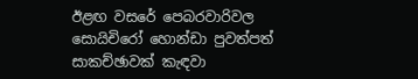ඊළඟ වසරේ පෙබරවාරිවල සොයිචිරෝ හොන්ඩා පුවත්පත් සාකච්ඡාවක් කැඳවා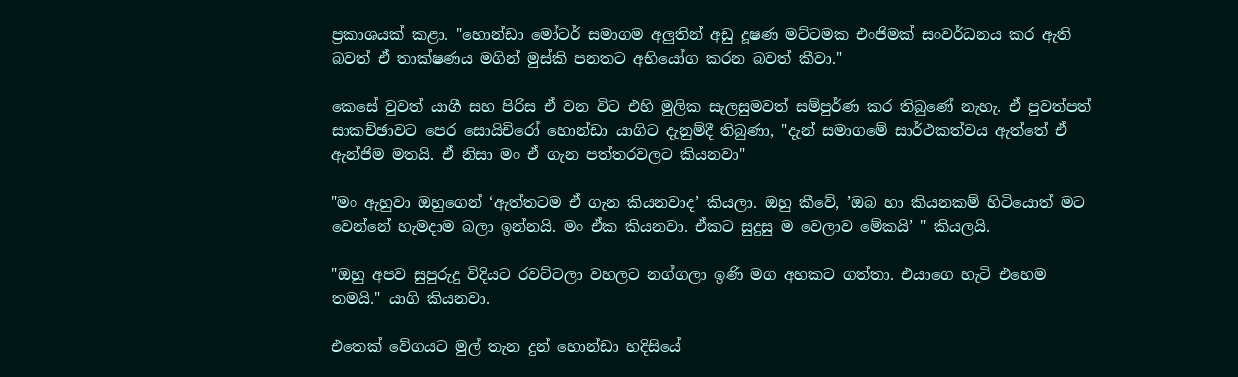ප්‍රකාශයක් කළා. "හොන්ඩා මෝටර් සමාගම අලුතින් අඩු දූෂණ මට්ටමක එංජිමක් සංවර්ධනය කර ඇති බවත් ඒ තාක්ෂණය මගින් මුස්කි පනතට අභියෝග කරන බවත් කීවා."

කෙසේ වුවත් යාගී සහ පිරිස ඒ වන විට එහි මුලික සැලසුමවත් සම්පුර්ණ කර තිබුණේ නැහැ. ඒ පුවත්පත් සාකච්ඡාවට පෙර සොයිචිරෝ හොන්ඩා යාගිට දැනුම්දී තිබුණා, "දැන් සමාගමේ සාර්ථකත්වය ඇත්තේ ඒ ඇන්ජිම මතයි. ඒ නිසා මං ඒ ගැන පත්තරවලට කියනවා"

"මං ඇහුවා ඔහුගෙන් ‘ඇත්තටම ඒ ගැන කියනවාද’ කියලා. ඔහු කීවේ, ’ඔබ හා කියනකම් හිටියොත් මට වෙන්නේ හැමදාම බලා ඉන්නයි. මං ඒක කියනවා. ඒකට සුදුසු ම වෙලාව මේකයි’ " කියලයි.

"ඔහු අපව සුපුරුදු විදියට රවට්ටලා වහලට නග්ගලා ඉණි මග අහකට ගත්තා. එයාගෙ හැටි එහෙම තමයි." යාගි කියනවා.

එතෙක් වේගයට මුල් තැන දුන් හොන්ඩා හදිසියේ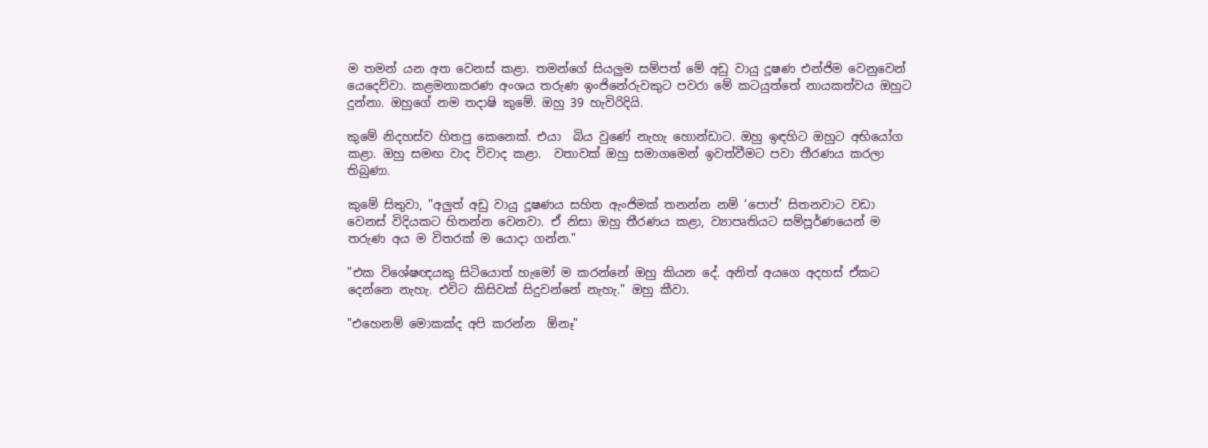ම තමන් යන අත වෙනස් කළා. තමන්ගේ සියලුම සම්පත් මේ අඩු වායු දූෂණ එන්ජිම වෙනුවෙන් යෙදෙව්වා. කළමනාකරණ අංශය තරුණ ඉංජිනේරුවකුට පවරා මේ කටයුත්තේ නායකත්වය ඔහුට දුන්නා. ඔහුගේ නම තදාෂි කුමේ. ඔහු 39 හැවිරිදියි.

කුමේ නිදහස්ව හිතපු කෙනෙක්. එයා  බිය වුණේ නැහැ හොන්ඩාට. ඔහු ඉඳහිට ඔහුට අභියෝග කළා. ඔහු සමඟ වාද විවාද කළා.  වතාවක් ඔහු සමාගමෙන් ඉවත්වීමට පවා තීරණය කරලා තිබුණා.

කුමේ සිතුවා, "අලුත් අඩු වායු දූෂණය සහිත ඇංජිමක් තනන්න නම් ‘පොප්’ සිතනවාට වඩා වෙනස් විදියකට හිතන්න වෙනවා. ඒ නිසා ඔහු තීරණය කළා, ව්‍යාපෘතියට සම්පූර්ණයෙන් ම තරුණ අය ම විතරක් ම යොදා ගන්න."

"එක විශේෂඥයකු සිටියොත් හැමෝ ම කරන්නේ ඔහු කියන දේ. අනිත් අයගෙ අදහස් ඒකට දෙන්නෙ නැහැ. එවිට කිසිවක් සිදුවන්නේ නැහැ." ඔහු කීවා.

"එහෙනම් මොකක්ද අපි කරන්න  ඕනෑ"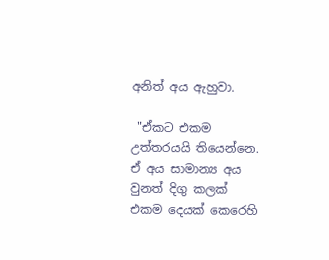අනිත් අය ඇහුවා.

 "ඒකට එකම උත්තරයයි තියෙන්නෙ. ඒ අය සාමාන්‍ය අය වුනත් දිගු කලක් එකම දෙයක් කෙරෙහි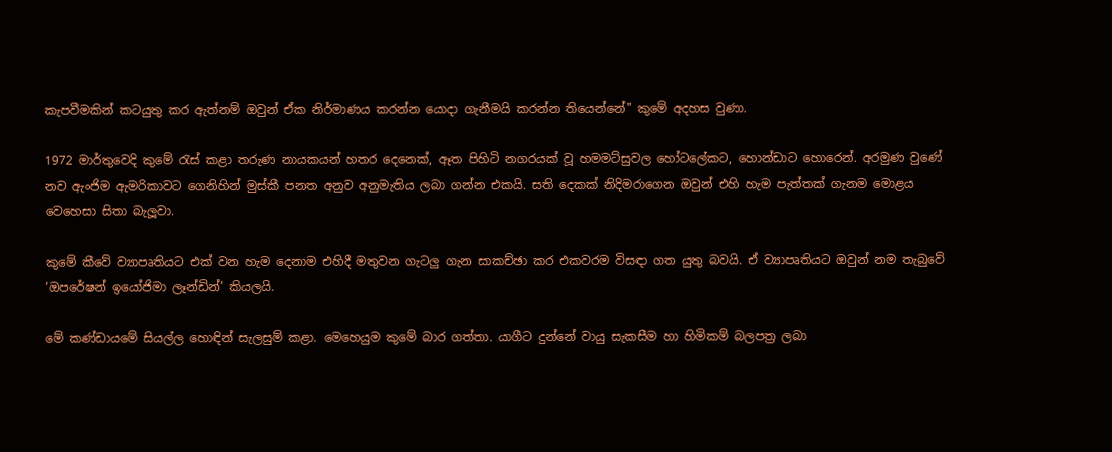කැපවීමකින් කටයුතු කර ඇත්නම් ඔවුන් ඒක නිර්මාණය කරන්න යොදා ගැනීමයි කරන්න තියෙන්නේ" කුමේ අදහස වුණා.

1972 මාර්තුවෙදි කුමේ රැස් කළා තරුණ නායකයන් හතර දෙනෙක්, ඈත පිහිටි නගරයක් වූ හමමට්සුවල හෝටලේකට, හොන්ඩාට හොරෙන්. අරමුණ වුණේ නව ඇංජිම ඇමරිකාවට ගෙනිහින් මුස්කී පනත අනුව අනුමැතිය ලබා ගන්න එකයි. සති දෙකක් නිදිමරාගෙන ඔවුන් එහි හැම පැත්තක් ගැනම මොළය වෙහෙසා සිතා බැලූවා.

කුමේ කීවේ ව්‍යාපෘතියට එක් වන හැම දෙනාම එහිදී මතුවන ගැටලු ගැන සාකච්ඡා කර එකවරම විසඳා ගත යුතු බවයි. ඒ ව්‍යාපෘතියට ඔවුන් නම තැබුවේ ‘ඔපරේෂන් ඉයෝජිමා ලෑන්ඩින්’ කියලයි.

මේ කණ්ඩායමේ සියල්ල හොඳින් සැලසුම් කළා. මෙහෙයුම කුමේ බාර ගත්තා. යාගීට දුන්නේ වායු සැකසීම හා හිමිකම් බලපත්‍ර ලබා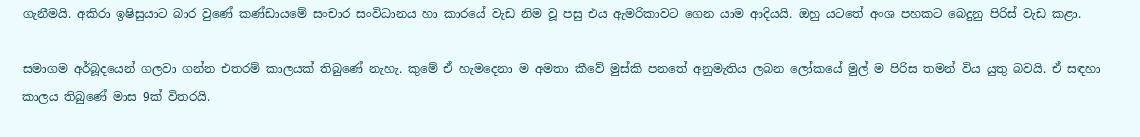ගැනීමයි. අකිරා ඉෂිසුයාට බාර වුණේ කණ්ඩායමේ සංචාර සංවිධානය හා කාරයේ වැඩ නිම වූ පසු එය ඇමරිකාවට ගෙන යාම ආදියයි. ඔහු යටතේ අංශ පහකට බෙදුනු පිරිස් වැඩ කළා.

සමාගම අර්බූදයෙන් ගලවා ගන්න එතරම් කාලයක් තිබුණේ නැහැ. කුමේ ඒ හැමදෙනා ම අමතා කීවේ මුස්කි පනතේ අනුමැතිය ලබන ලෝකයේ මුල් ම පිරිස තමන් විය යුතු බවයි. ඒ සඳහා කාලය තිබුණේ මාස 9ක් විතරයි.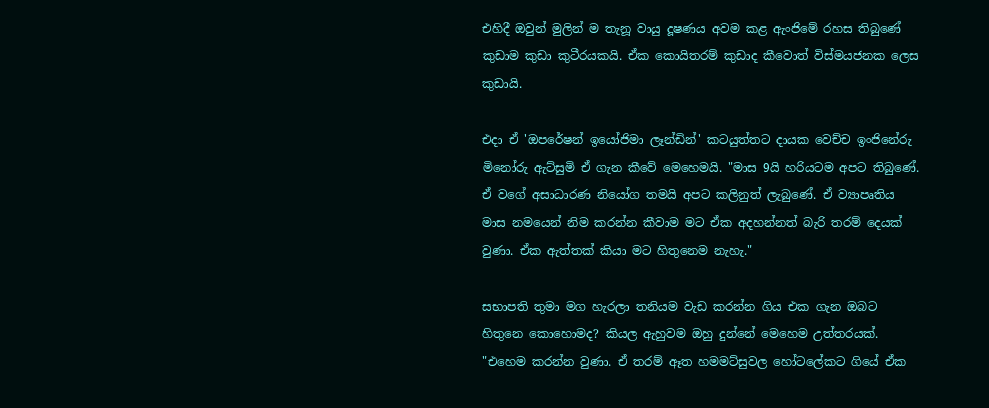එහිදී ඔවුන් මුලින් ම තැනූ වායු දූෂණය අවම කළ ඇංජිමේ රහස තිබුණේ කුඩාම කුඩා කුටීරයකයි. ඒක කොයිතරම් කුඩාද කීවොත් විස්මයජනක ලෙස කුඩායි.

එදා ඒ 'ඔපරේෂන් ඉයෝජිමා ලෑන්ඩින්' කටයුත්තට දායක වෙච්ච ඉංජිනේරු මිනෝරු ඇට්සුමි ඒ ගැන කීවේ මෙහෙමයි. "මාස 9යි හරියටම අපට තිබුණේ. ඒ වගේ අසාධාරණ නියෝග තමයි අපට කලිනුත් ලැබුණේ. ඒ ව්‍යාපෘතිය මාස නමයෙන් නිම කරන්න කීවාම මට ඒක අදහන්නත් බැරි තරම් දෙයක් වුණා. ඒක ඇත්තක් කියා මට හිතුනෙම නැහැ."

සභාපති තුමා මග හැරලා තනියම වැඩ කරන්න ගිය එක ගැන ඔබට හිතුනෙ කොහොමද? කියල ඇහුවම ඔහු දුන්නේ මෙහෙම උත්තරයක්. "එහෙම කරන්න වුණා. ඒ තරම් ඈත හමමට්සුවල හෝටලේකට ගියේ ඒක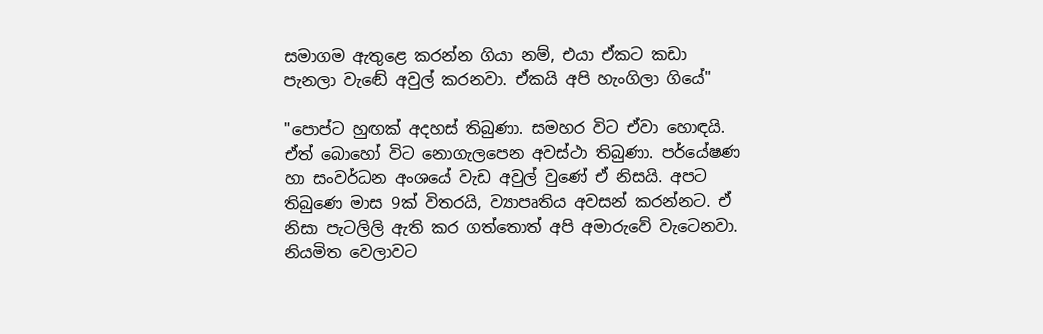සමාගම ඇතුළෙ කරන්න ගියා නම්, එයා ඒකට කඩා පැනලා වැඬේ අවුල් කරනවා. ඒකයි අපි හැංගිලා ගියේ"

"පොප්ට හුඟක් අදහස් තිබුණා. සමහර විට ඒවා හොඳයි. ඒත් බොහෝ විට නොගැලපෙන අවස්ථා තිබුණා. පර්යේෂණ හා සංවර්ධන අංශයේ වැඩ අවුල් වුණේ ඒ නිසයි. අපට තිබුණෙ මාස 9ක් විතරයි, ව්‍යාපෘතිය අවසන් කරන්නට. ඒ නිසා පැටලිලි ඇති කර ගත්තොත් අපි අමාරුවේ වැටෙනවා. නියමිත වෙලාවට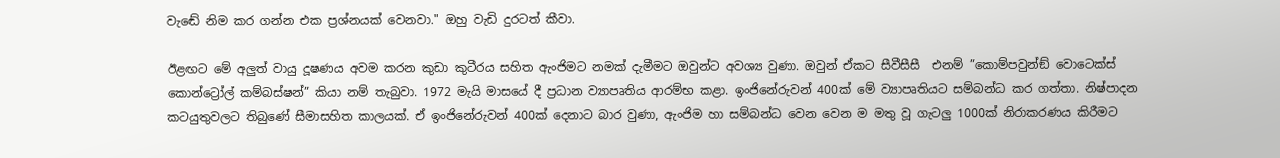වැඬේ නිම කර ගන්න එක ප්‍රශ්නයක් වෙනවා." ඔහු වැඩි දුරටත් කීවා.

ඊළඟට මේ අලුත් වායු දූෂණය අවම කරන කුඩා කුටීරය සහිත ඇංජිමට නමක් දැමීමට ඔවුන්ට අවශ්‍ය වුණා. ඔවුන් ඒකට සීවීසීසී  එනම් ”කොම්පවුන්ඞ් වොටෙක්ස් කොන්ට්‍රෝල් කම්බස්ෂන්” කියා නම් තැබුවා. 1972 මැයි මාසයේ දී ප්‍රධාන ව්‍යාපෘතිය ආරම්භ කළා. ඉංජිනේරුවන් 400ක් මේ ව්‍යාපෘතියට සම්බන්ධ කර ගත්තා. නිෂ්පාදන කටයුතුවලට තිබුණේ සීමාසහිත කාලයක්. ඒ ඉංජිනේරුවන් 400ක් දෙනාට බාර වුණා, ඇංජිම හා සම්බන්ධ වෙන වෙන ම මතු වූ ගැටලු 1000ක් නිරාකරණය කිරීමට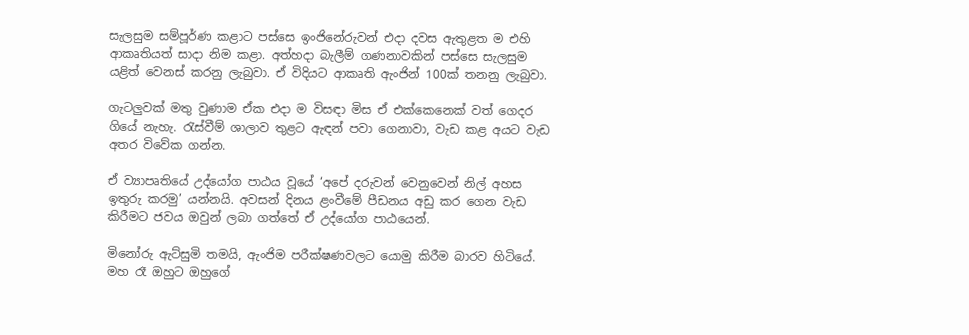සැලසුම සම්පූර්ණ කළාට පස්සෙ ඉංජිනේරුවන් එදා දවස ඇතුළත ම එහි ආකෘතියත් සාදා නිම කළා. අත්හදා බැලීම් ගණනාවකින් පස්සෙ සැලසුම යළිත් වෙනස් කරනු ලැබුවා. ඒ විදියට ආකෘති ඇංජින් 100ක් තනනු ලැබුවා.

ගැටලුවක් මතු වුණාම ඒක එදා ම විසඳා මිස ඒ එක්කෙනෙක් වත් ගෙදර ගියේ නැහැ. රැස්වීම් ශාලාව තුළට ඇඳන් පවා ගෙනාවා, වැඩ කළ අයට වැඩ අතර විවේක ගන්න.

ඒ ව්‍යාපෘතියේ උද්යෝග පාඨය වූයේ ‘අපේ දරුවන් වෙනුවෙන් නිල් අහස ඉතුරු කරමු’ යන්නයි. අවසන් දිනය ළංවීමේ පීඩනය අඩු කර ගෙන වැඩ කිරීමට ජවය ඔවුන් ලබා ගත්තේ ඒ උද්යෝග පාඨයෙන්.

මිනෝරු ඇට්සුමි තමයි, ඇංජිම පරීක්ෂණවලට යොමු කිරීම බාරව හිටියේ. මහ රෑ ඔහුට ඔහුගේ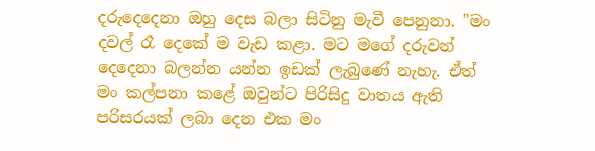දරුදෙදෙනා ඔහු දෙස බලා සිටිනු මැවී පෙනුනා. "මං දවල් රෑ දෙකේ ම වැඩ කළා. මට මගේ දරුවන් දෙදෙනා බලන්න යන්න ඉඩක් ලැබුණේ නැහැ. ඒත් මං කල්පනා කළේ ඔවුන්ට පිරිසිදු වාතය ඇති පරිසරයක් ලබා දෙන එක මං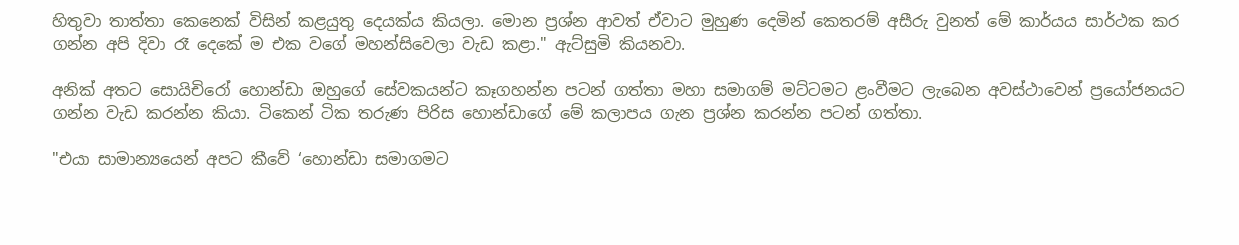හිතුවා තාත්තා කෙනෙක් විසින් කළයුතු දෙයක්ය කියලා. මොන ප්‍රශ්න ආවත් ඒවාට මුහුණ දෙමින් කෙතරම් අසීරු වුනත් මේ කාර්යය සාර්ථක කර ගන්න අපි දිවා රෑ දෙකේ ම එක වගේ මහන්සිවෙලා වැඩ කළා." ඇට්සුමි කියනවා.

අනික් අතට සොයිචිරෝ හොන්ඩා ඔහුගේ සේවකයන්ට කෑගහන්න පටන් ගත්තා මහා සමාගම් මට්ටමට ළංවීමට ලැබෙන අවස්ථාවෙන් ප්‍රයෝජනයට ගන්න වැඩ කරන්න කියා. ටිකෙන් ටික තරුණ පිරිස හොන්ඩාගේ මේ කලාපය ගැන ප්‍රශ්න කරන්න පටන් ගත්තා.

"එයා සාමාන්‍යයෙන් අපට කීවේ ‘හොන්ඩා සමාගමට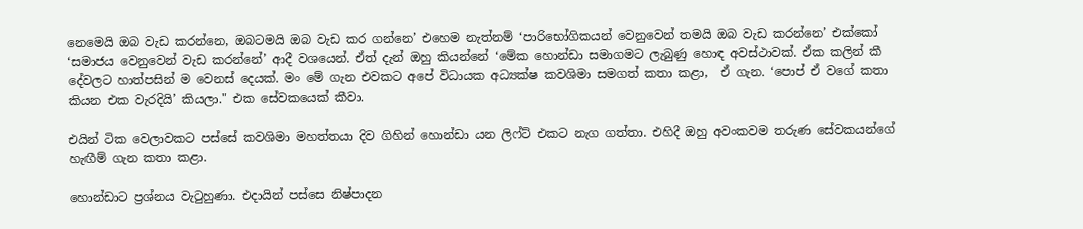නෙමෙයි ඔබ වැඩ කරන්නෙ, ඔබටමයි ඔබ වැඩ කර ගන්නෙ’ එහෙම නැත්නම් ‘පාරිභෝගිකයන් වෙනුවෙන් තමයි ඔබ වැඩ කරන්නෙ’ එක්කෝ ‘සමාජය වෙනුවෙන් වැඩ කරන්නේ’ ආදී වශයෙන්. ඒත් දැන් ඔහු කියන්නේ ‘මේක හොන්ඩා සමාගමට ලැබුණු හොඳ අවස්ථාවක්. ඒක කලින් කී දේවලට හාත්පසින් ම වෙනස් දෙයක්. මං මේ ගැන එවකට අපේ විධායක අධ්‍යක්ෂ කවශිමා සමගත් කතා කළා,  ඒ ගැන. ‘පොප් ඒ වගේ කතා කියන එක වැරදියි’ කියලා." එක සේවකයෙක් කීවා.

එයින් ටික වෙලාවකට පස්සේ කවශිමා මහත්තයා දිව ගිහින් හොන්ඩා යන ලිෆ්ට් එකට නැග ගත්තා. එහිදී ඔහු අවංකවම තරුණ සේවකයන්ගේ හැඟීම් ගැන කතා කළා.

හොන්ඩාට ප්‍රශ්නය වැටුහුණා. එදායින් පස්සෙ නිෂ්පාදන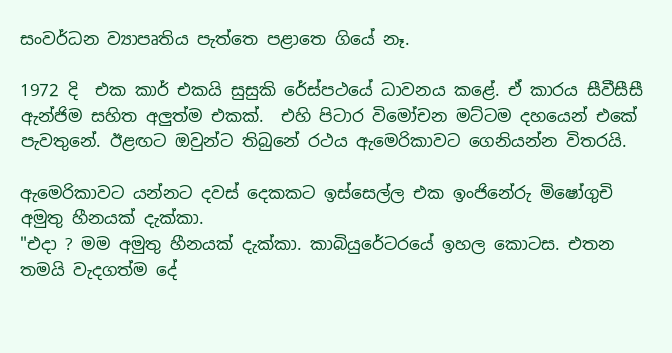සංවර්ධන ව්‍යාපෘතිය පැත්තෙ පළාතෙ ගියේ නෑ.

1972 දි  එක කාර් එකයි සුසුකි රේස්පථයේ ධාවනය කළේ. ඒ කාරය සීවීසීසී ඇන්ජිම සහිත අලුත්ම එකක්.  එහි පිටාර විමෝචන මට්ටම දහයෙන් එකේ පැවතුනේ. ඊළඟට ඔවුන්ට තිබුනේ රථය ඇමෙරිකාවට ගෙනියන්න විතරයි.

ඇමෙරිකාවට යන්නට දවස් දෙකකට ඉස්සෙල්ල එක ඉංජිනේරු මිෂෝගුචි අමුතු හීනයක් දැක්කා.
"එදා ? මම අමුතු හීනයක් දැක්කා. කාබියුරේටරයේ ඉහල කොටස. එතන තමයි වැදගත්ම දේ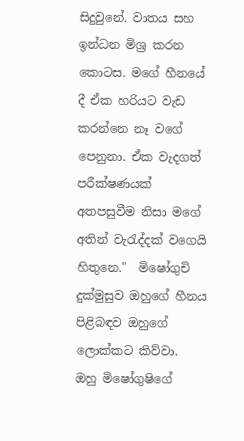සිදුවුනේ. වාතය සහ ඉන්ධන මිශ්‍ර කරන කොටස. මගේ හීනයේ දී ඒක හරියට වැඩ කරන්නෙ නෑ වගේ පෙනුනා. ඒක වැදගත් පරීක්ෂණයක් අතපසුවීම නිසා මගේ අතින් වැරැද්දක් වගෙයි හිතුනෙ."  මිෂෝගුචි දුක්මුසුව ඔහුගේ හීනය පිළිබඳව ඔහුගේ ලොක්කට කිව්වා.  ඔහු මිෂෝගුෂිගේ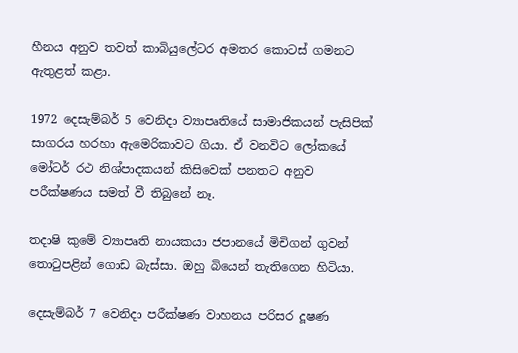හීනය අනුව තවත් කාබියුලේටර අමතර කොටස් ගමනට ඇතුළත් කළා.

1972 දෙසැම්බර් 5 වෙනිදා ව්‍යාපෘතියේ සාමාජිකයන් පැසිපික් සාගරය හරහා ඇමෙරිකාවට ගියා. ඒ වනවිට ලෝකයේ මෝටර් රථ නිශ්පාදකයන් කිසිවෙක් පනතට අනුව පරීක්ෂණය සමත් වී තිබුනේ නෑ.

තදාෂි කුමේ ව්‍යාපෘති නායකයා ජපානයේ මිචිගන් ගුවන් තොටුපළින් ගොඩ බැස්සා. ඔහු බියෙන් තැතිගෙන හිටියා.

දෙසැම්බර් 7 වෙනිදා පරීක්ෂණ වාහනය පරිසර දූෂණ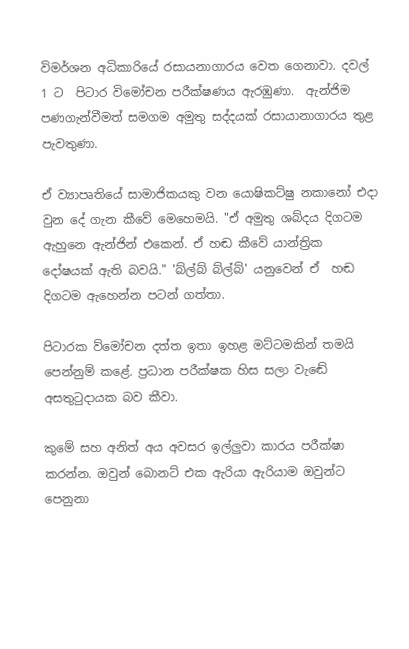විමර්ශන අධිකාරියේ රසායනාගාරය වෙත ගෙනාවා. දවල් 1 ට  පිටාර විමෝචන පරීක්ෂණය ඇරඹුණා.  ඇන්ජිම පණගැන්වීමත් සමගම අමුතු සද්දයක් රසායානාගාරය තුළ පැවතුණා.

ඒ ව්‍යාපෘතියේ සාමාජිකයකු වන යොෂිකට්ෂු නකානෝ එදා වුන දේ ගැන කීවේ මෙහෙමයි. "ඒ අමුතු ශබ්දය දිගටම ඇහුනෙ ඇන්ජින් එකෙන්. ඒ හඬ කීවේ යාන්ත්‍රික දෝෂයක් ඇති බවයි." 'බ්ල්බ් බ්ල්බ්' යනුවෙන් ඒ  හඬ දිගටම ඇහෙන්න පටන් ගත්තා.

පිටාරක ව්මෝචන දත්ත ඉතා ඉහළ මට්ටමකින් තමයි පෙන්නුම් කළේ. ප්‍රධාන පරීක්ෂක හිස සලා වැඬේ අසතුටුදායක බව කීවා.

කුමේ සහ අනිත් අය අවසර ඉල්ලුවා කාරය පරීක්ෂා කරන්න. ඔවුන් බොනට් එක ඇරියා ඇරියාම ඔවුන්ට පෙනුනා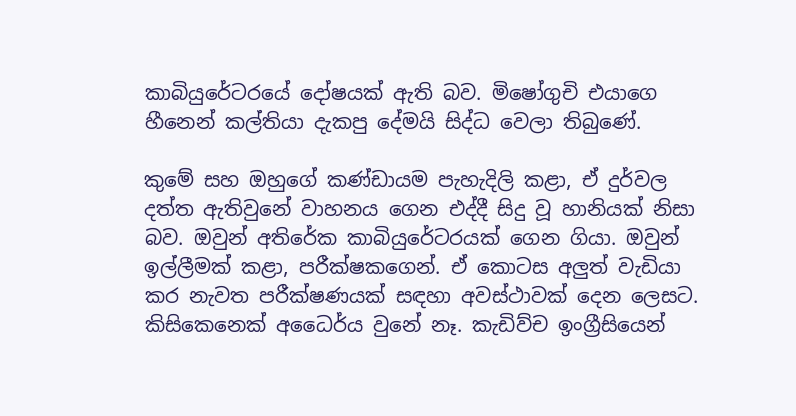කාබියුරේටරයේ දෝෂයක් ඇති බව. මිෂෝගුචි එයාගෙ හීනෙන් කල්තියා දැකපු දේමයි සිද්ධ වෙලා තිබුණේ.

කුමේ සහ ඔහුගේ කණ්ඩායම පැහැදිලි කළා, ඒ දුර්වල දත්ත ඇතිවුනේ වාහනය ගෙන එද්දී සිදු වූ හානියක් නිසා බව. ඔවුන් අතිරේක කාබියුරේටරයක් ගෙන ගියා. ඔවුන් ඉල්ලීමක් කළා, පරීක්ෂකගෙන්. ඒ කොටස අලුත් වැඩියා  කර නැවත පරීක්ෂණයක් සඳහා අවස්ථාවක් දෙන ලෙසට. කිසිකෙනෙක් අධෛර්ය වුනේ නෑ. කැඩිව්ච ඉංග්‍රීසියෙන්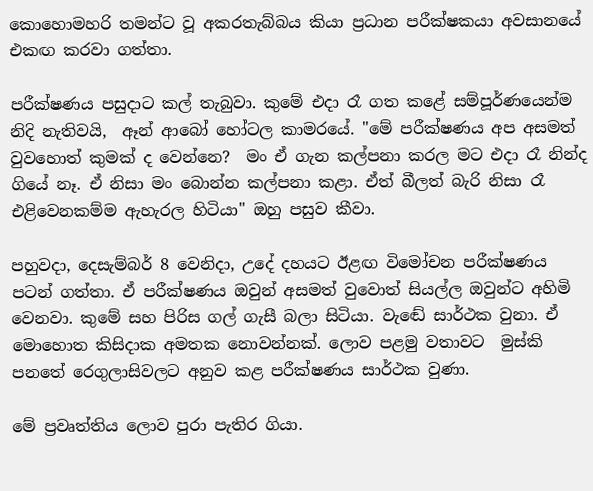කොහොමහරි තමන්ට වූ අකරතැබ්බය කියා ප්‍රධාන පරීක්ෂකයා අවසානයේ එකඟ කරවා ගත්තා.

පරීක්ෂණය පසුදාට කල් තැබුවා. කුමේ එදා රෑ ගත කළේ සම්පූර්ණයෙන්ම නිදි නැතිවයි,  ඈන් ආබෝ හෝටල කාමරයේ. "මේ පරීක්ෂණය අප අසමත් වුවහොත් කුමක් ද වෙන්නෙ?  මං ඒ ගැන කල්පනා කරල මට එදා රෑ නින්ද ගියේ නෑ. ඒ නිසා මං බොන්න කල්පනා කළා. ඒත් බීලත් බැරි නිසා රෑ එළිවෙනකම්ම ඇහැරල හිටියා" ඔහු පසුව කීවා.

පහුවදා, දෙසැම්බර් 8 වෙනිදා, උදේ දහයට ඊළඟ විමෝචන පරීක්ෂණය පටන් ගත්තා. ඒ පරීක්ෂණය ඔවුන් අසමත් වුවොත් සියල්ල ඔවුන්ට අහිමි වෙනවා. කුමේ සහ පිරිස ගල් ගැසී බලා සිටියා. වැඬේ සාර්ථක වුනා. ඒ මොහොත කිසිදාක අමතක නොවන්නක්. ලොව පළමු වතාවට  මුස්කි පනතේ රෙගුලාසිවලට අනුව කළ පරීක්ෂණය සාර්ථක වුණා.

මේ ප්‍රවෘත්තිය ලොව පුරා පැතිර ගියා.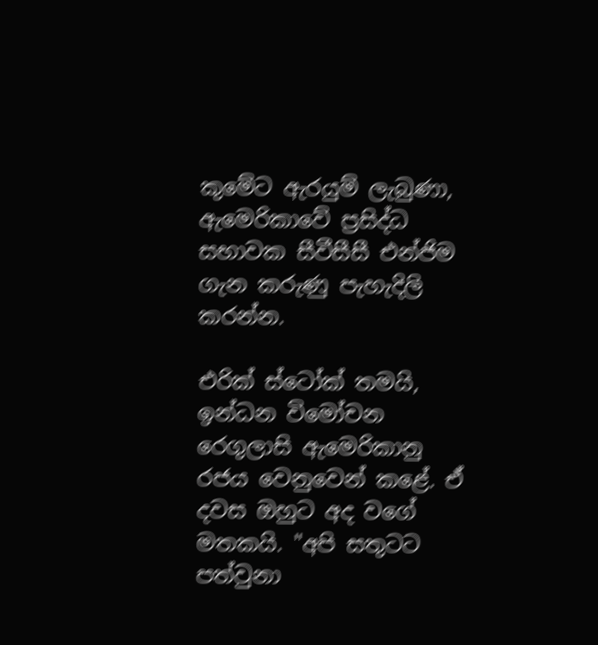කුමේට ඇරයුම් ලැබුණා, ඇමෙරිකාවේ ප්‍රසිද්ධ සභාවක සීවීසීසී එන්ජිම ගැන කරුණු පැහැදිලි කරන්න.

එරික් ස්ටෝක් තමයි, ඉන්ධන විමෝචන රෙගුලාසි ඇමෙරිකානු රජය වෙනුවෙන් කළේ. ඒ දවස ඔහුට අද වගේ මතකයි. "අපි සතුටට පත්වුනා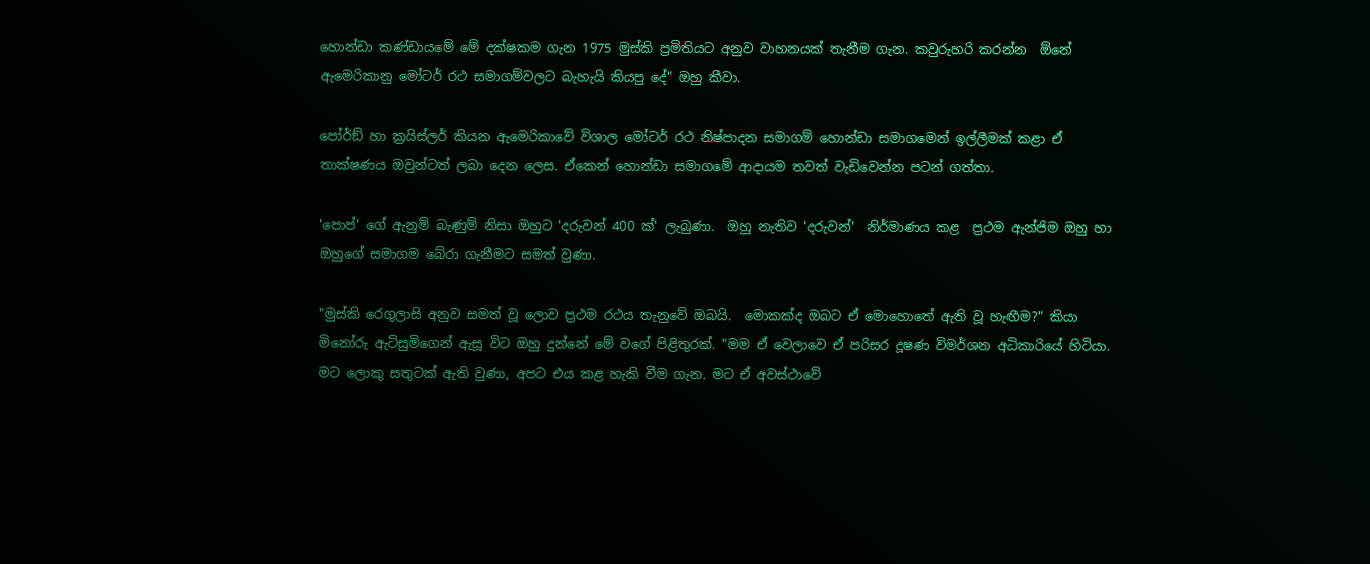හොන්ඩා කණ්ඩායමේ මේ දක්ෂකම ගැන 1975 මුස්කි ප්‍රමිතියට අනුව වාහනයක් තැනීම ගැන. කවුරුහරි කරන්න  ඕනේ ඇමෙරිකානු මෝටර් රථ සමාගම්වලට බැහැයි කියපු දේ" ඔහු කීවා.

පෝර්ඞ් හා ක්‍රයිස්ලර් කියන ඇමෙරිකාවේ විශාල මෝටර් රථ නිෂ්පාදන සමාගම් හොන්ඩා සමාගමෙන් ඉල්ලීමක් කළා ඒ තාක්ෂණය ඔවුන්ටත් ලබා දෙන ලෙස. ඒකෙන් හොන්ඩා සමාගමේ ආදායම තවත් වැඩිවෙන්න පටන් ගත්තා.

'පොප්' ගේ ඇනුම් බැණුම් නිසා ඔහුට 'දරුවන් 400 ක්' ලැබුණා.  ඔහු නැතිව 'දරුවන්'  නිර්මාණය කළ  ප්‍රථම ඇන්ජිම ඔහු හා ඔහුගේ සමාගම බේරා ගැනීමට සමත් වුණා.

"මුස්කි රෙගුලාසි අනුව සමත් වූ ලොව ප්‍රථම රථය තැනුවේ ඔබයි.  මොකක්ද ඔබට ඒ මොහොතේ ඇති වූ හැඟීම?" කියා මිනෝරු ඇට්සුමිගෙන් ඇසූ විට ඔහු දුන්නේ මේ වගේ පිළිතුරක්. "මම ඒ වෙලාවෙ ඒ පරිසර දූෂණ විමර්ශන අධිකාරියේ හිටියා. මට ලොකු සතුටක් ඇති වුණා, අපට එය කළ හැකි වීම ගැන. මට ඒ අවස්ථාවේ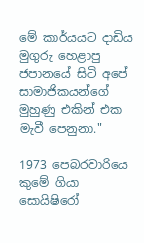මේ කාර්යයට දාඩිය මුගුරු හෙළාපු ජපානයේ සිටි අපේ සාමාජිකයන්ගේ මුහුණු එකින් එක මැවී පෙනුනා."

1973 පෙබරවාරියෙ කුමේ ගියා සොයිෂිරෝ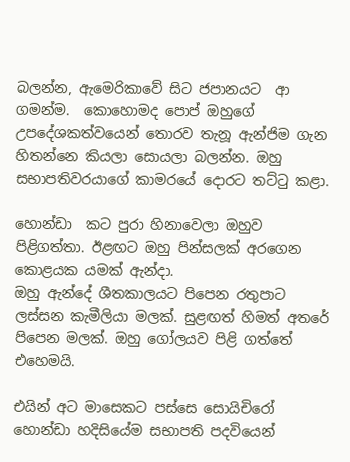බලන්න, ඇමෙරිකාවේ සිට ජපානයට  ආ ගමන්ම.  කොහොමද පොප් ඔහුගේ උපදේශකත්වයෙන් තොරව තැනූ ඇන්ජිම ගැන හිතන්නෙ කියලා සොයලා බලන්න. ඔහු සභාපතිවරයාගේ කාමරයේ දොරට තට්ටු කළා.

හොන්ඩා  කට පුරා හිනාවෙලා ඔහුව පිළිගත්තා. ඊළඟට ඔහු පින්සලක් අරගෙන කොළයක යමක් ඇන්දා.
ඔහු ඇන්දේ ශීතකාලයට පිපෙන රතුපාට ලස්සන කැමීලියා මලක්. සුළඟත් හිමත් අතරේ පිපෙන මලක්. ඔහු ගෝලයව පිළි ගත්තේ එහෙමයි.

එයින් අට මාසෙකට පස්සෙ සොයිචිරෝ හොන්ඩා හදිසියේම සභාපති පදවියෙන්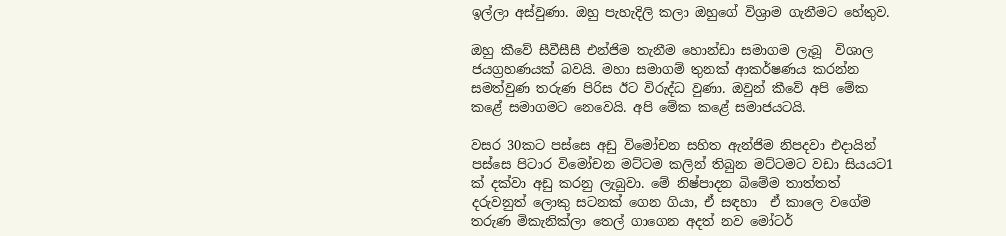ඉල්ලා අස්වුණා. ඔහු පැහැදිලි කලා ඔහුගේ විශ්‍රාම ගැනීමට හේතුව.

ඔහු කීවේ සීවීසීසී එන්ජිම තැනීම හොන්ඩා සමාගම ලැබූ  විශාල ජයග්‍රහණයක් බවයි. මහා සමාගම් තුනක් ආකර්ෂණය කරන්න සමත්වුණ තරුණ පිරිස ඊට විරුද්ධ වුණා. ඔවුන් කීවේ අපි මේක කළේ සමාගමට නෙවෙයි. අපි මේක කළේ සමාජයටයි.

වසර 30කට පස්සෙ අඩු විමෝචන සහිත ඇන්ජිම නිපදවා එදායින් පස්සෙ පිටාර විමෝචන මට්ටම කලින් තිබුන මට්ටමට වඩා සියයට1 ක් දක්වා අඩු කරනු ලැබුවා. මේ නිෂ්පාදන බිමේම තාත්තත් දරුවනුත් ලොකු සටනක් ගෙන ගියා, ඒ සඳහා  ඒ කාලෙ වගේම තරුණ මිකැනික්ලා තෙල් ගාගෙන අදත් නව මෝටර්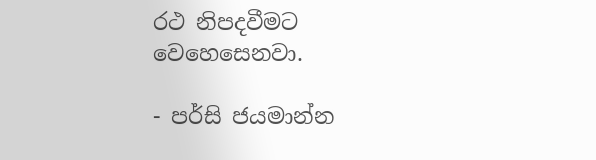රථ නිපදවීමට වෙහෙසෙනවා.

- පර්සි ජයමාන්න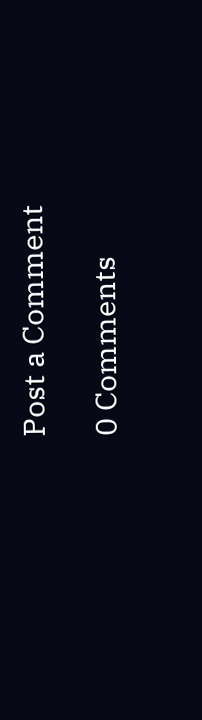Post a Comment

0 Comments